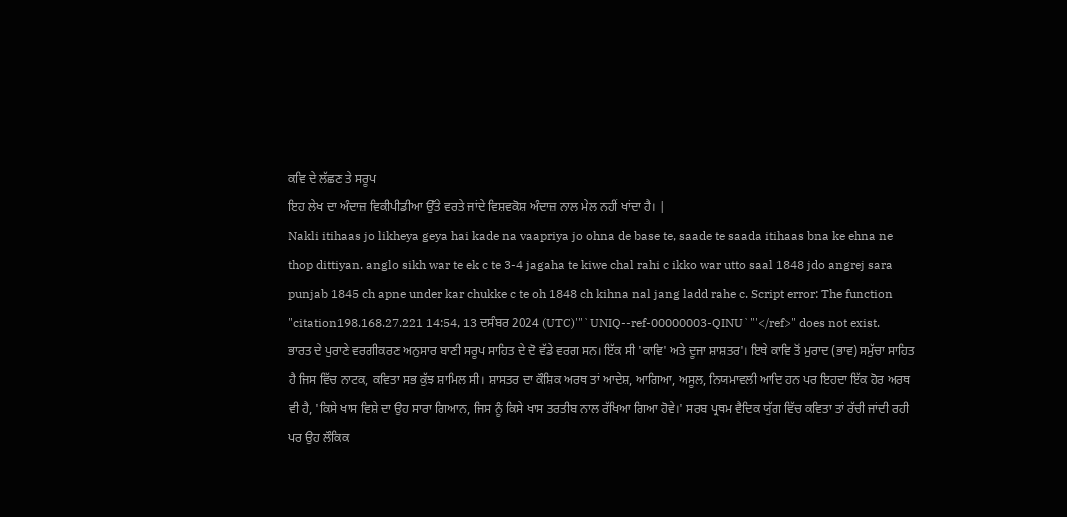ਕਵਿ ਦੇ ਲੱਛਣ ਤੇ ਸਰੂਪ
ਇਹ ਲੇਖ ਦਾ ਅੰਦਾਜ਼ ਵਿਕੀਪੀਡੀਆ ਉੱਤੇ ਵਰਤੇ ਜਾਂਦੇ ਵਿਸ਼ਵਕੋਸ਼ ਅੰਦਾਜ਼ ਨਾਲ ਮੇਲ ਨਹੀਂ ਖਾਂਦਾ ਹੈ। |
Nakli itihaas jo likheya geya hai kade na vaapriya jo ohna de base te, saade te saada itihaas bna ke ehna ne thop dittiyan. anglo sikh war te ek c te 3-4 jagaha te kiwe chal rahi c ikko war utto saal 1848 jdo angrej sara punjab 1845 ch apne under kar chukke c te oh 1848 ch kihna nal jang ladd rahe c. Script error: The function "citation198.168.27.221 14:54, 13 ਦਸੰਬਰ 2024 (UTC)'"`UNIQ--ref-00000003-QINU`"'</ref>" does not exist.
ਭਾਰਤ ਦੇ ਪੁਰਾਣੇ ਵਰਗੀਕਰਣ ਅਨੁਸਾਰ ਬਾਣੀ ਸਰੂਪ ਸਾਹਿਤ ਦੇ ਦੋ ਵੱਡੇ ਵਰਗ ਸਨ। ਇੱਕ ਸੀ 'ਕਾਵਿ' ਅਤੇ ਦੂਜਾ ਸ਼ਾਸ਼ਤਰ'। ਇਥੇ ਕਾਵਿ ਤੋਂ ਮੁਰਾਦ (ਭਾਵ) ਸਮੁੱਚਾ ਸਾਹਿਤ ਹੈ ਜਿਸ ਵਿੱਚ ਨਾਟਕ, ਕਵਿਤਾ ਸਭ ਕੁੱਝ ਸ਼ਾਮਿਲ ਸੀ। ਸ਼ਾਸਤਰ ਦਾ ਕੌਸ਼ਿਕ ਅਰਥ ਤਾਂ ਆਦੇਸ਼, ਆਗਿਆ, ਅਸੂਲ, ਨਿਯਮਾਵਲੀ ਆਦਿ ਹਨ ਪਰ ਇਹਦਾ ਇੱਕ ਹੋਰ ਅਰਥ ਵੀ ਹੈ, 'ਕਿਸੇ ਖਾਸ ਵਿਸ਼ੇ ਦਾ ਉਹ ਸਾਰਾ ਗਿਆਨ, ਜਿਸ ਨੂੰ ਕਿਸੇ ਖਾਸ ਤਰਤੀਬ ਨਾਲ ਰੱਖਿਆ ਗਿਆ ਹੋਵੇ।' ਸਰਬ ਪ੍ਰਥਮ ਵੈਦਿਕ ਯੁੱਗ ਵਿੱਚ ਕਵਿਤਾ ਤਾਂ ਰੱਚੀ ਜਾਂਦੀ ਰਹੀ ਪਰ ਉਹ ਲੌਕਿਕ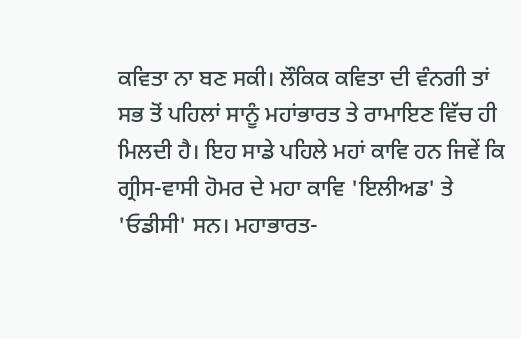ਕਵਿਤਾ ਨਾ ਬਣ ਸਕੀ। ਲੌਕਿਕ ਕਵਿਤਾ ਦੀ ਵੰਨਗੀ ਤਾਂ ਸਭ ਤੋਂ ਪਹਿਲਾਂ ਸਾਨੂੰ ਮਹਾਂਭਾਰਤ ਤੇ ਰਾਮਾਇਣ ਵਿੱਚ ਹੀ ਮਿਲਦੀ ਹੈ। ਇਹ ਸਾਡੇ ਪਹਿਲੇ ਮਹਾਂ ਕਾਵਿ ਹਨ ਜਿਵੇਂ ਕਿ ਗ੍ਰੀਸ-ਵਾਸੀ ਹੋਮਰ ਦੇ ਮਹਾ ਕਾਵਿ 'ਇਲੀਅਡ' ਤੇ 'ਓਡੀਸੀ' ਸਨ। ਮਹਾਭਾਰਤ-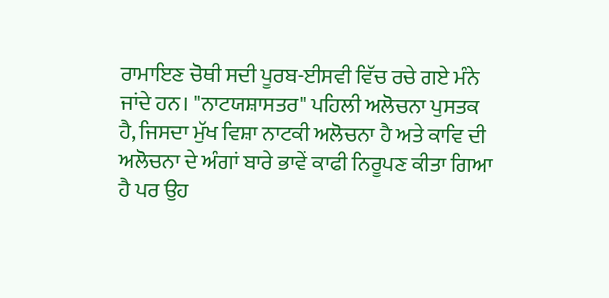ਰਾਮਾਇਣ ਚੋਥੀ ਸਦੀ ਪੂਰਬ-ਈਸਵੀ ਵਿੱਚ ਰਚੇ ਗਏ ਮੰਨੇ ਜਾਂਦੇ ਹਨ। "ਨਾਟਯਸ਼ਾਸਤਰ" ਪਹਿਲੀ ਅਲੋਚਨਾ ਪੁਸਤਕ ਹੈ, ਜਿਸਦਾ ਮੁੱਖ ਵਿਸ਼ਾ ਨਾਟਕੀ ਅਲੋਚਨਾ ਹੈ ਅਤੇ ਕਾਵਿ ਦੀ ਅਲੋਚਨਾ ਦੇ ਅੰਗਾਂ ਬਾਰੇ ਭਾਵੇਂ ਕਾਫੀ ਨਿਰੂਪਣ ਕੀਤਾ ਗਿਆ ਹੈ ਪਰ ਉਹ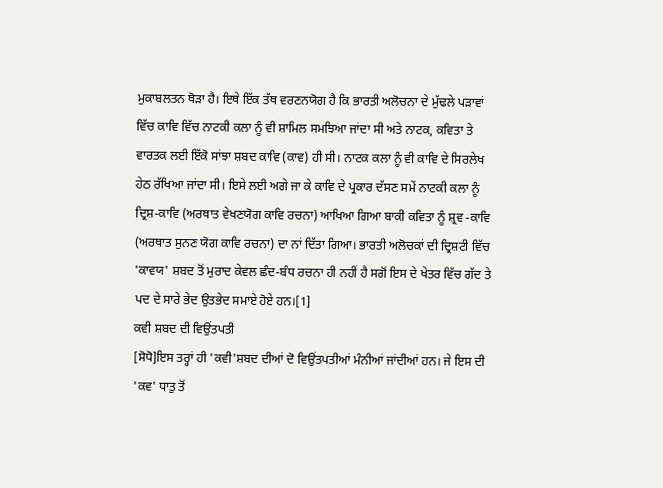ਮੁਕਾਬਲਤਨ ਥੋੜਾ ਹੈ। ਇਥੇ ਇੱਕ ਤੱਥ ਵਰਣਨਯੋਗ ਹੈ ਕਿ ਭਾਰਤੀ ਅਲੋਚਨਾ ਦੇ ਮੁੱਢਲੇ ਪੜਾਵਾਂ ਵਿੱਚ ਕਾਵਿ ਵਿੱਚ ਨਾਟਕੀ ਕਲਾ ਨੂੰ ਵੀ ਸ਼ਾਮਿਲ ਸਮਝਿਆ ਜਾਂਦਾ ਸੀ ਅਤੇ ਨਾਟਕ, ਕਵਿਤਾ ਤੇ ਵਾਰਤਕ ਲਈ ਇੱਕੋ ਸਾਂਝਾ ਸ਼ਬਦ ਕਾਵਿ (ਕਾਵ) ਹੀ ਸੀ। ਨਾਟਕ ਕਲਾ ਨੂੰ ਵੀ ਕਾਵਿ ਦੇ ਸਿਰਲੇਖ ਹੇਠ ਰੱਖਿਆ ਜਾਂਦਾ ਸੀ। ਇਸੇ ਲਈ ਅਗੇ ਜਾ ਕੇ ਕਾਵਿ ਦੇ ਪ੍ਰਕਾਰ ਦੱਸਣ ਸਮੇਂ ਨਾਟਕੀ ਕਲਾ ਨੂੰ ਦ੍ਰਿਸ਼-ਕਾਵਿ (ਅਰਥਾਤ ਵੇਖਣਯੋਗ ਕਾਵਿ ਰਚਨਾ) ਆਖਿਆ ਗਿਆ ਬਾਕੀ ਕਵਿਤਾ ਨੂੰ ਸ਼੍ਰਵ -ਕਾਵਿ (ਅਰਥਾਤ ਸੁਨਣ ਯੋਗ ਕਾਵਿ ਰਚਨਾ) ਦਾ ਨਾਂ ਦਿੱਤਾ ਗਿਆ। ਭਾਰਤੀ ਅਲੋਚਕਾਂ ਦੀ ਦ੍ਰਿਸ਼ਟੀ ਵਿੱਚ 'ਕਾਵਯ' ਸ਼ਬਦ ਤੋਂ ਮੁਰਾਦ ਕੇਵਲ ਛੰਦ-ਬੰਧ ਰਚਨਾ ਹੀ ਨਹੀਂ ਹੈ ਸਗੋਂ ਇਸ ਦੇ ਖੇਤਰ ਵਿੱਚ ਗੱਦ ਤੇ ਪਦ ਦੇ ਸਾਰੇ ਭੇਦ ਉਤਭੇਦ ਸਮਾਏ ਹੋਏ ਹਨ।[1]
ਕਵੀ ਸ਼ਬਦ ਦੀ ਵਿਉਂਤਪਤੀ
[ਸੋਧੋ]ਇਸ ਤਰ੍ਹਾਂ ਹੀ 'ਕਵੀ'ਸ਼ਬਦ ਦੀਆਂ ਦੋ ਵਿਉਂਤਪਤੀਆਂ ਮੰਨੀਆਂ ਜਾਂਦੀਆਂ ਹਨ। ਜੇ ਇਸ ਦੀ 'ਕਵ' ਧਾਤੁ ਤੋਂ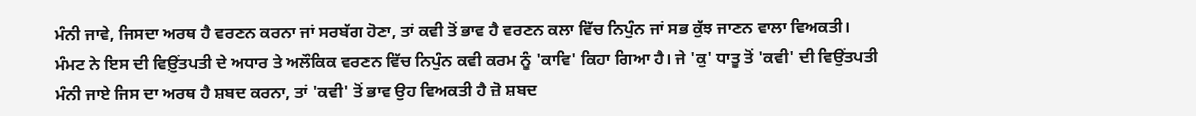ਮੰਨੀ ਜਾਵੇ, ਜਿਸਦਾ ਅਰਥ ਹੈ ਵਰਣਨ ਕਰਨਾ ਜਾਂ ਸਰਬੱਗ ਹੋਣਾ, ਤਾਂ ਕਵੀ ਤੋਂ ਭਾਵ ਹੈ ਵਰਣਨ ਕਲਾ ਵਿੱਚ ਨਿਪੁੰਨ ਜਾਂ ਸਭ ਕੁੱਝ ਜਾਣਨ ਵਾਲਾ ਵਿਅਕਤੀ। ਮੰਮਟ ਨੇ ਇਸ ਦੀ ਵਿਉ਼ਂਤਪਤੀ ਦੇ ਅਧਾਰ ਤੇ ਅਲੌਕਿਕ ਵਰਣਨ ਵਿੱਚ ਨਿਪੁੰਨ ਕਵੀ ਕਰਮ ਨੂੰ 'ਕਾਵਿ' ਕਿਹਾ ਗਿਆ ਹੈ। ਜੇ 'ਕੁ' ਧਾਤੂ ਤੋਂ 'ਕਵੀ' ਦੀ ਵਿਉਂਤਪਤੀ ਮੰਨੀ ਜਾਏ ਜਿਸ ਦਾ ਅਰਥ ਹੈ ਸ਼ਬਦ ਕਰਨਾ, ਤਾਂ 'ਕਵੀ' ਤੋਂ ਭਾਵ ਉਹ ਵਿਅਕਤੀ ਹੈ ਜ਼ੋ ਸ਼ਬਦ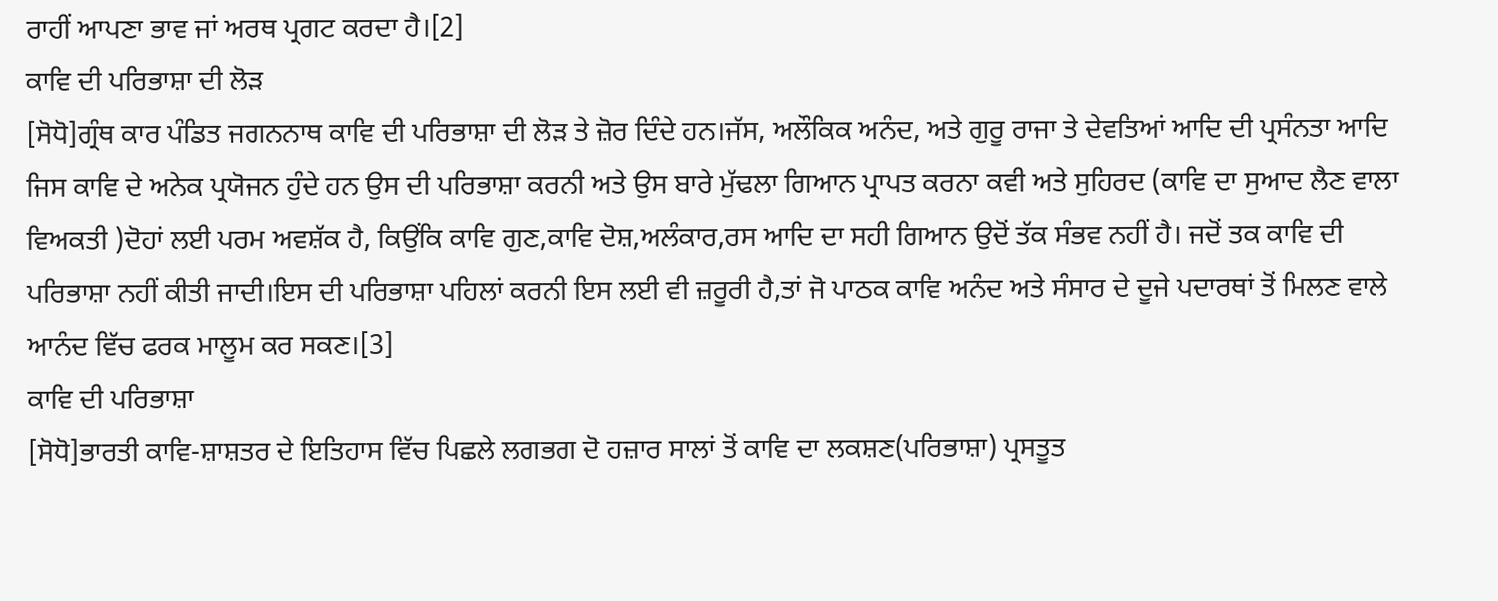ਰਾਹੀਂ ਆਪਣਾ ਭਾਵ ਜਾਂ ਅਰਥ ਪ੍ਰਗਟ ਕਰਦਾ ਹੈ।[2]
ਕਾਵਿ ਦੀ ਪਰਿਭਾਸ਼ਾ ਦੀ ਲੋੜ
[ਸੋਧੋ]ਗ੍ਰੰਥ ਕਾਰ ਪੰਡਿਤ ਜਗਨਨਾਥ ਕਾਵਿ ਦੀ ਪਰਿਭਾਸ਼ਾ ਦੀ ਲੋੜ ਤੇ ਜ਼ੋਰ ਦਿੰਦੇ ਹਨ।ਜੱਸ, ਅਲੌਕਿਕ ਅਨੰਦ, ਅਤੇ ਗੁਰੂ ਰਾਜਾ ਤੇ ਦੇਵਤਿਆਂ ਆਦਿ ਦੀ ਪ੍ਰਸੰਨਤਾ ਆਦਿ ਜਿਸ ਕਾਵਿ ਦੇ ਅਨੇਕ ਪ੍ਰਯੋਜਨ ਹੁੰਦੇ ਹਨ ਉਸ ਦੀ ਪਰਿਭਾਸ਼ਾ ਕਰਨੀ ਅਤੇ ਉਸ ਬਾਰੇ ਮੁੱਢਲਾ ਗਿਆਨ ਪ੍ਰਾਪਤ ਕਰਨਾ ਕਵੀ ਅਤੇ ਸੁਹਿਰਦ (ਕਾਵਿ ਦਾ ਸੁਆਦ ਲੈਣ ਵਾਲਾ ਵਿਅਕਤੀ )ਦੋਹਾਂ ਲਈ ਪਰਮ ਅਵਸ਼ੱਕ ਹੈ, ਕਿਉਂਕਿ ਕਾਵਿ ਗੁਣ,ਕਾਵਿ ਦੋਸ਼,ਅਲੰਕਾਰ,ਰਸ ਆਦਿ ਦਾ ਸਹੀ ਗਿਆਨ ਉਦੋਂ ਤੱਕ ਸੰਭਵ ਨਹੀਂ ਹੈ। ਜਦੋਂ ਤਕ ਕਾਵਿ ਦੀ ਪਰਿਭਾਸ਼ਾ ਨਹੀਂ ਕੀਤੀ ਜਾਦੀ।ਇਸ ਦੀ ਪਰਿਭਾਸ਼ਾ ਪਹਿਲਾਂ ਕਰਨੀ ਇਸ ਲਈ ਵੀ ਜ਼ਰੂਰੀ ਹੈ,ਤਾਂ ਜੋ ਪਾਠਕ ਕਾਵਿ ਅਨੰਦ ਅਤੇ ਸੰਸਾਰ ਦੇ ਦੂਜੇ ਪਦਾਰਥਾਂ ਤੋਂ ਮਿਲਣ ਵਾਲੇ ਆਨੰਦ ਵਿੱਚ ਫਰਕ ਮਾਲੂਮ ਕਰ ਸਕਣ।[3]
ਕਾਵਿ ਦੀ ਪਰਿਭਾਸ਼ਾ
[ਸੋਧੋ]ਭਾਰਤੀ ਕਾਵਿ-ਸ਼ਾਸ਼ਤਰ ਦੇ ਇਤਿਹਾਸ ਵਿੱਚ ਪਿਛਲੇ ਲਗਭਗ ਦੋ ਹਜ਼ਾਰ ਸਾਲਾਂ ਤੋਂ ਕਾਵਿ ਦਾ ਲਕਸ਼ਣ(ਪਰਿਭਾਸ਼ਾ) ਪ੍ਰਸਤੂਤ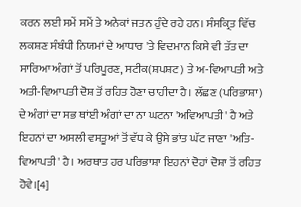ਕਰਨ ਲਈ ਸਮੇਂ ਸਮੇਂ ਤੇ ਅਨੇਕਾਂ ਜਤਨ ਹੁੰਦੇ ਰਹੇ ਹਨ। ਸੰਸਕ੍ਰਿਤ ਵਿੱਚ ਲਕਸ਼ਣ ਸੰਬੰਧੀ ਨਿਯਮਾਂ ਦੇ ਆਧਾਰ 'ਤੇ ਵਿਦਮਾਨ ਕਿਸੇ ਵੀ ਤੱਤ ਦਾ ਸਾਰਿਆ ਅੰਗਾਂ ਤੋਂ ਪਰਿਪੂਰਣ, ਸਟੀਕ(ਸ਼ਪਸ਼ਟ) ਤੇ ਅ-ਵਿਆਪਤੀ ਅਤੇ ਅਤੀ-ਵਿਆਪਤੀ ਦੋਸ਼ ਤੋਂ ਰਹਿਤ ਹੋਣਾ ਚਾਹੀਦਾ ਹੈ। ਲੱਛਣ (ਪਰਿਭਾਸ਼ਾ) ਦੇ ਅੰਗਾਂ ਦਾ ਸਭ ਥਾਂਈ ਅੰਗਾਂ ਦਾ ਨਾ ਘਟਨਾ 'ਅਵਿਆਪਤੀ' ਹੈ ਅਤੇ ਇਹਨਾਂ ਦਾ ਅਸਲੀ ਵਸਤੂਆਂ ਤੋਂ ਵੱਧ ਕੇ ਉਸੇ ਭਾਂਤ ਘੱਟ ਜਾਣਾ 'ਅਤਿ-ਵਿਆਪਤੀ' ਹੈ। ਅਰਥਾਤ ਹਰ ਪਰਿਭਾਸ਼ਾ ਇਹਨਾਂ ਦੋਹਾਂ ਦੋਸ਼ਾ ਤੋਂ ਰਹਿਤ ਹੋਵੇ।[4]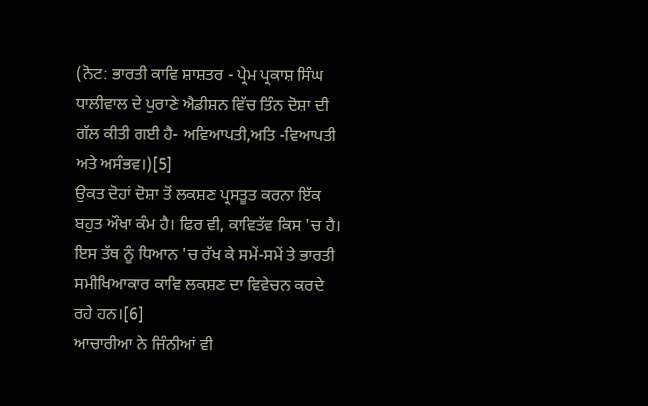(ਨੋਟ: ਭਾਰਤੀ ਕਾਵਿ ਸ਼ਾਸ਼ਤਰ - ਪ੍ਰੇਮ ਪ੍ਰਕਾਸ਼ ਸਿੰਘ ਧਾਲੀਵਾਲ ਦੇ ਪੁਰਾਣੇ ਐਡੀਸ਼ਨ ਵਿੱਚ ਤਿੰਨ ਦੋਸ਼ਾ ਦੀ ਗੱਲ ਕੀਤੀ ਗਈ ਹੈ- ਅਵਿਆਪਤੀ,ਅਤਿ -ਵਿਆਪਤੀ ਅਤੇ ਅਸੰਭਵ।)[5]
ਉਕਤ ਦੋਹਾਂ ਦੋਸ਼ਾ ਤੋਂ ਲਕਸ਼ਣ ਪ੍ਰਸਤੂਤ ਕਰਨਾ ਇੱਕ ਬਹੁਤ ਔਖਾ ਕੰਮ ਹੈ। ਫਿਰ ਵੀ, ਕਾਵਿਤੱਵ ਕਿਸ 'ਚ ਹੈ। ਇਸ ਤੱਥ ਨੂੰ ਧਿਆਨ 'ਚ ਰੱਖ ਕੇ ਸਮੇਂ-ਸਮੇਂ ਤੇ ਭਾਰਤੀ ਸਮੀਖਿਆਕਾਰ ਕਾਵਿ ਲਕਸ਼ਣ ਦਾ ਵਿਵੇਚਨ ਕਰਦੇ ਰਹੇ ਹਨ।[6]
ਆਚਾਰੀਆ ਨੇ ਜਿੰਨੀਆਂ ਵੀ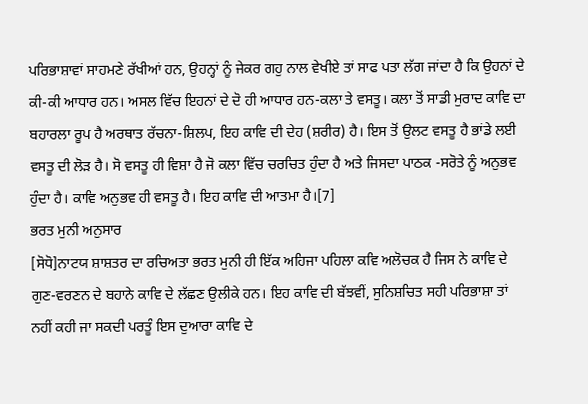ਪਰਿਭਾਸ਼ਾਵਾਂ ਸਾਹਮਣੇ ਰੱਖੀਆਂ ਹਨ, ਉਹਨ੍ਹਾਂ ਨੂੰ ਜੇਕਰ ਗਹੁ ਨਾਲ ਵੇਖੀਏ ਤਾਂ ਸਾਫ ਪਤਾ ਲੱਗ ਜਾਂਦਾ ਹੈ ਕਿ ਉਹਨਾਂ ਦੇ ਕੀ-ਕੀ ਆਧਾਰ ਹਨ। ਅਸਲ ਵਿੱਚ ਇਹਨਾਂ ਦੇ ਦੋ ਹੀ ਆਧਾਰ ਹਨ-ਕਲਾ ਤੇ ਵਸਤੂ। ਕਲਾ ਤੋਂ ਸਾਡੀ ਮੁਰਾਦ ਕਾਵਿ ਦਾ ਬਹਾਰਲਾ ਰੂਪ ਹੈ ਅਰਥਾਤ ਰੱਚਨਾ-ਸ਼ਿਲਪ, ਇਹ ਕਾਵਿ ਦੀ ਦੇਹ (ਸ਼ਰੀਰ) ਹੈ। ਇਸ ਤੋਂ ਉਲਟ ਵਸਤੂ ਹੈ ਭਾਂਡੇ ਲਈ ਵਸਤੂ ਦੀ ਲੋੜ ਹੈ। ਸੋ ਵਸਤੂ ਹੀ ਵਿਸ਼ਾ ਹੈ ਜੋ ਕਲਾ ਵਿੱਚ ਚਰਚਿਤ ਹੁੰਦਾ ਹੈ ਅਤੇ ਜਿਸਦਾ ਪਾਠਕ -ਸਰੋਤੇ ਨੂੰ ਅਨੁਭਵ ਹੁੰਦਾ ਹੈ। ਕਾਵਿ ਅਨੁਭਵ ਹੀ ਵਸਤੂ ਹੈ। ਇਹ ਕਾਵਿ ਦੀ ਆਤਮਾ ਹੈ।[7]
ਭਰਤ ਮੁਨੀ ਅਨੁਸਾਰ
[ਸੋਧੋ]ਨਾਟਯ ਸ਼ਾਸ਼ਤਰ ਦਾ ਰਚਿਅਤਾ ਭਰਤ ਮੁਨੀ ਹੀ ਇੱਕ ਅਹਿਜਾ ਪਹਿਲਾ ਕਵਿ ਅਲੋਚਕ ਹੈ ਜਿਸ ਨੇ ਕਾਵਿ ਦੇ ਗੁਣ-ਵਰਣਨ ਦੇ ਬਹਾਨੇ ਕਾਵਿ ਦੇ ਲੱਛਣ ਉਲੀਕੇ ਹਨ। ਇਹ ਕਾਵਿ ਦੀ ਬੱਝਵੀਂ, ਸੁਨਿਸ਼ਚਿਤ ਸਹੀ ਪਰਿਭਾਸ਼ਾ ਤਾਂ ਨਹੀਂ ਕਹੀ ਜਾ ਸਕਦੀ ਪਰਤੂੰ ਇਸ ਦੁਆਰਾ ਕਾਵਿ ਦੇ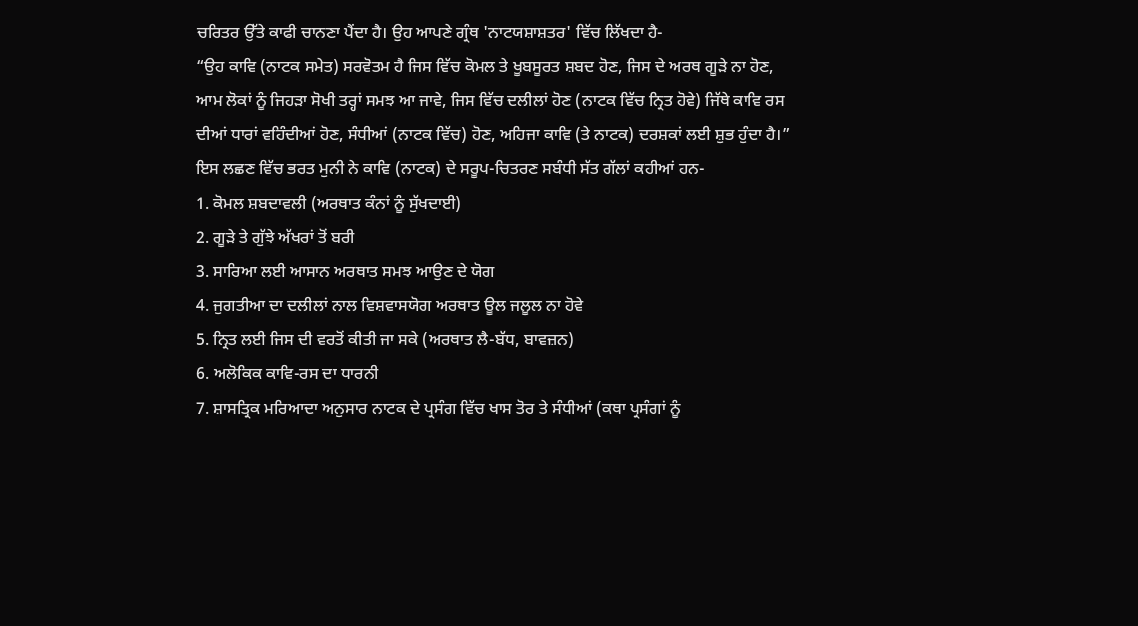ਚਰਿਤਰ ਉੱਤੇ ਕਾਫੀ ਚਾਨਣਾ ਪੈਂਦਾ ਹੈ। ਉਹ ਆਪਣੇ ਗ੍ਰੰਥ 'ਨਾਟਯਸ਼ਾਸ਼ਤਰ' ਵਿੱਚ ਲਿੱਖਦਾ ਹੈ-
“ਉਹ ਕਾਵਿ (ਨਾਟਕ ਸਮੇਤ) ਸਰਵੋਤਮ ਹੈ ਜਿਸ ਵਿੱਚ ਕੋਮਲ ਤੇ ਖੂਬਸੂਰਤ ਸ਼ਬਦ ਹੋਣ, ਜਿਸ ਦੇ ਅਰਥ ਗੂੜੇ ਨਾ ਹੋਣ, ਆਮ ਲੋਕਾਂ ਨੂੰ ਜਿਹੜਾ ਸੋਖੀ ਤਰ੍ਹਾਂ ਸਮਝ ਆ ਜਾਵੇ, ਜਿਸ ਵਿੱਚ ਦਲੀਲਾਂ ਹੋਣ (ਨਾਟਕ ਵਿੱਚ ਨ੍ਰਿਤ ਹੋਵੇ) ਜਿੱਥੇ ਕਾਵਿ ਰਸ ਦੀਆਂ ਧਾਰਾਂ ਵਹਿੰਦੀਆਂ ਹੋਣ, ਸੰਧੀਆਂ (ਨਾਟਕ ਵਿੱਚ) ਹੋਣ, ਅਹਿਜਾ ਕਾਵਿ (ਤੇ ਨਾਟਕ) ਦਰਸ਼ਕਾਂ ਲਈ ਸ਼ੁਭ ਹੁੰਦਾ ਹੈ।”
ਇਸ ਲਛਣ ਵਿੱਚ ਭਰਤ ਮੁਨੀ ਨੇ ਕਾਵਿ (ਨਾਟਕ) ਦੇ ਸਰੂਪ-ਚਿਤਰਣ ਸਬੰਧੀ ਸੱਤ ਗੱਲਾਂ ਕਹੀਆਂ ਹਨ-
1. ਕੋਮਲ ਸ਼ਬਦਾਵਲੀ (ਅਰਥਾਤ ਕੰਨਾਂ ਨੂੰ ਸੁੱਖਦਾਈ)
2. ਗੂੜੇ ਤੇ ਗੁੱਝੇ ਅੱਖਰਾਂ ਤੋਂ ਬਰੀ
3. ਸਾਰਿਆ ਲਈ ਆਸਾਨ ਅਰਥਾਤ ਸਮਝ ਆਉਣ ਦੇ ਯੋਗ
4. ਜੁਗਤੀਆ ਦਾ ਦਲੀਲਾਂ ਨਾਲ ਵਿਸ਼ਵਾਸਯੋਗ ਅਰਥਾਤ ਊਲ ਜਲੂਲ ਨਾ ਹੋਵੇ
5. ਨ੍ਰਿਤ ਲਈ ਜਿਸ ਦੀ ਵਰਤੋਂ ਕੀਤੀ ਜਾ ਸਕੇ (ਅਰਥਾਤ ਲੈ-ਬੱਧ, ਬਾਵਜ਼ਨ)
6. ਅਲੋਕਿਕ ਕਾਵਿ-ਰਸ ਦਾ ਧਾਰਨੀ
7. ਸ਼ਾਸਤ੍ਰਿਕ ਮਰਿਆਦਾ ਅਨੁਸਾਰ ਨਾਟਕ ਦੇ ਪ੍ਰਸੰਗ ਵਿੱਚ ਖਾਸ ਤੋਰ ਤੇ ਸੰਧੀਆਂ (ਕਥਾ ਪ੍ਰਸੰਗਾਂ ਨੂੰ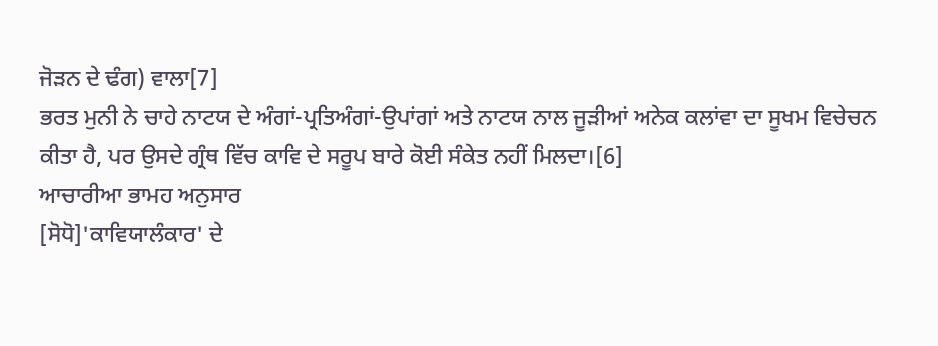ਜੋੜਨ ਦੇ ਢੰਗ) ਵਾਲਾ[7]
ਭਰਤ ਮੁਨੀ ਨੇ ਚਾਹੇ ਨਾਟਯ ਦੇ ਅੰਗਾਂ-ਪ੍ਰਤਿਅੰਗਾਂ-ਉਪਾਂਗਾਂ ਅਤੇ ਨਾਟਯ ਨਾਲ ਜੂੜੀਆਂ ਅਨੇਕ ਕਲਾਂਵਾ ਦਾ ਸੂਖਮ ਵਿਚੇਚਨ ਕੀਤਾ ਹੈ, ਪਰ ਉਸਦੇ ਗ੍ਰੰਥ ਵਿੱਚ ਕਾਵਿ ਦੇ ਸਰੂਪ ਬਾਰੇ ਕੋਈ ਸੰਕੇਤ ਨਹੀਂ ਮਿਲਦਾ।[6]
ਆਚਾਰੀਆ ਭਾਮਹ ਅਨੁਸਾਰ
[ਸੋਧੋ]'ਕਾਵਿਯਾਲੰਕਾਰ' ਦੇ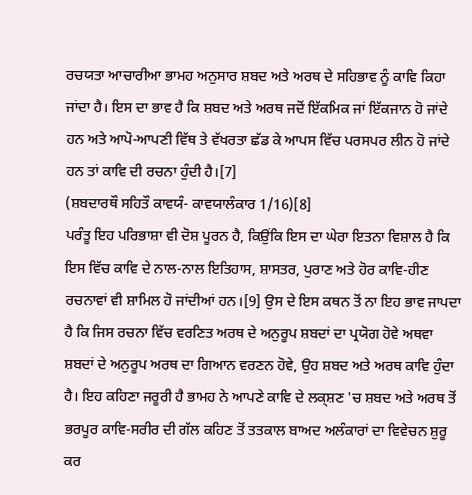ਰਚਯਤਾ ਆਚਾਰੀਆ ਭਾਮਹ ਅਨੁਸਾਰ ਸ਼ਬਦ ਅਤੇ ਅਰਥ ਦੇ ਸਹਿਭਾਵ ਨੂੰ ਕਾਵਿ ਕਿਹਾ ਜਾਂਦਾ ਹੈ। ਇਸ ਦਾ ਭਾਵ ਹੈ ਕਿ ਸ਼ਬਦ ਅਤੇ ਅਰਥ ਜਦੋਂ ਇੱਕਮਿਕ ਜਾਂ ਇੱਕਜਾਨ ਹੋ ਜਾਂਦੇ ਹਨ ਅਤੇ ਆਪੋ-ਆਪਣੀ ਵਿੱਥ ਤੇ ਵੱਖਰਤਾ ਛੱਡ ਕੇ ਆਪਸ ਵਿੱਚ ਪਰਸਪਰ ਲੀਨ ਹੋ ਜਾਂਦੇ ਹਨ ਤਾਂ ਕਾਵਿ ਦੀ ਰਚਨਾ ਹੁੰਦੀ ਹੈ।[7]
(ਸ਼ਬਦਾਰਥੌ ਸਹਿਤੌ ਕਾਵਯੰ- ਕਾਵਯਾਲੰਕਾਰ 1/16)[8]
ਪਰੰਤੂ ਇਹ ਪਰਿਭਾਸ਼ਾ ਵੀ ਦੋਸ਼ ਪੂਰਨ ਹੈ, ਕਿਉ਼ਂਕਿ ਇਸ ਦਾ ਘੇਰਾ ਇਤਨਾ ਵਿਸ਼ਾਲ ਹੈ ਕਿ ਇਸ ਵਿੱਚ ਕਾਵਿ ਦੇ ਨਾਲ-ਨਾਲ ਇਤਿਹਾਸ, ਸ਼ਾਸਤਰ, ਪੁਰਾਣ ਅਤੇ ਹੋਰ ਕਾਵਿ-ਹੀਣ ਰਚਨਾਵਾਂ ਵੀ ਸ਼ਾਮਿਲ ਹੋ ਜਾਂਦੀਆਂ ਹਨ।[9] ਉਸ ਦੇ ਇਸ ਕਥਨ ਤੋਂ ਨਾ ਇਹ ਭਾਵ ਜਾਪਦਾ ਹੈ ਕਿ ਜਿਸ ਰਚਨਾ ਵਿੱਚ ਵਰਣਿਤ ਅਰਥ ਦੇ ਅਨੁਰੂਪ ਸ਼ਬਦਾਂ ਦਾ ਪ੍ਰਯੋਗ ਹੋਵੇ ਅਥਵਾ ਸ਼ਬਦਾਂ ਦੇ ਅਨੁਰੂਪ ਅਰਥ ਦਾ ਗਿਆਨ ਵਰਣਨ ਹੋਵੇ, ਉਹ ਸ਼ਬਦ ਅਤੇ ਅਰਥ ਕਾਵਿ ਹੁੰਦਾ ਹੈ। ਇਹ ਕਹਿਣਾ ਜਰੂਰੀ ਹੈ ਭਾਮਹ ਨੇ ਆਪਣੇ ਕਾਵਿ ਦੇ ਲਕ੍ਸ਼ਣ 'ਚ ਸ਼ਬਦ ਅਤੇ ਅਰਥ ਤੋਂ ਭਰਪੂਰ ਕਾਵਿ-ਸਰੀਰ ਦੀ ਗੱਲ ਕਹਿਣ ਤੋਂ ਤਤਕਾਲ ਬਾਅਦ ਅਲੰਕਾਰਾਂ ਦਾ ਵਿਵੇਚਨ ਸ਼ੁਰੂ ਕਰ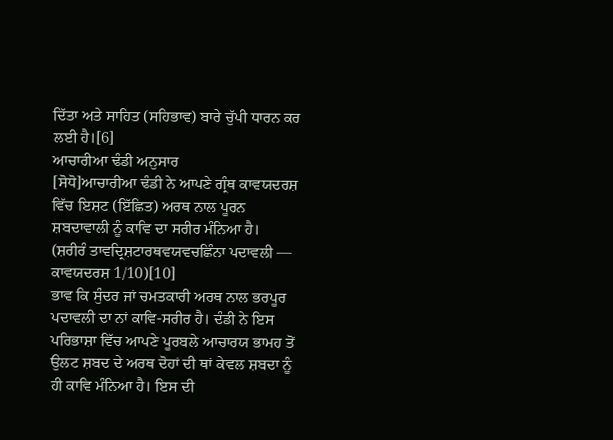ਦਿੱਤਾ ਅਤੇ ਸਾਹਿਤ (ਸਹਿਭਾਵ) ਬਾਰੇ ਚੁੱਪੀ ਧਾਰਨ ਕਰ ਲਈ ਹੈ।[6]
ਆਚਾਰੀਆ ਢੰਡੀ ਅਨੁਸਾਰ
[ਸੋਧੋ]ਆਚਾਰੀਆ ਢੰਡੀ ਨੇ ਆਪਣੇ ਗ੍ਰੰਥ ਕਾਵਯਦਰਸ਼ ਵਿੱਚ ਇਸ਼ਟ (ਇੱਛਿਤ) ਅਰਥ ਨਾਲ ਪੂਰਨ ਸ਼ਬਦਾਵਾਲੀ ਨੂੰ ਕਾਵਿ ਦਾ ਸਰੀਰ ਮੰਨਿਆ ਹੈ।
(ਸ਼ਰੀਰੰ ਤਾਵਦ੍ਰਿਸ਼ਟਾਰਥਵਯਵਚਛਿੰਨਾ ਪਦਾਵਲੀ — ਕਾਵਯਦਰਸ਼ 1/10)[10]
ਭਾਵ ਕਿ ਸੁੰਦਰ ਜਾਂ ਚਮਤਕਾਰੀ ਅਰਥ ਨਾਲ ਭਰਪੂਰ ਪਦਾਵਲੀ ਦਾ ਨਾਂ ਕਾਵਿ-ਸਰੀਰ ਹੈ। ਦੰਡੀ ਨੇ ਇਸ ਪਰਿਭਾਸ਼ਾ ਵਿੱਚ ਆਪਣੇ ਪੂਰਬਲੇ ਆਚਾਰਯ ਭਾਮਹ ਤੋਂ ਉਲਟ ਸ਼ਬਦ ਦੇ ਅਰਥ ਦੋਹਾਂ ਦੀ ਥਾਂ ਕੇਵਲ ਸ਼ਬਦਾ ਨੂੰ ਹੀ ਕਾਵਿ ਮੰਨਿਆ ਹੈ। ਇਸ ਦੀ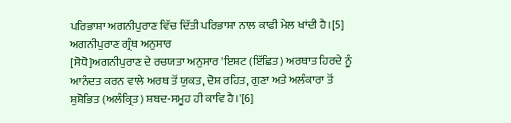ਪਰਿਭਾਸ਼ਾ ਅਗਨੀਪੁਰਾਣ ਵਿੱਚ ਦਿੱਤੀ ਪਰਿਭਾਸ਼ਾ ਨਾਲ ਕਾਫੀ ਮੇਲ ਖਾਂਦੀ ਹੈ।[5]
ਅਗਨੀਪੁਰਾਣ ਗ੍ਰੰਥ ਅਨੁਸਾਰ
[ਸੋਧੋ]ਅਗਨੀਪੁਰਾਣ ਦੇ ਰਚਯਤਾ ਅਨੁਸਾਰ 'ਇਸ਼ਟ (ਇੱਛਿਤ) ਅਰਥਾਤ ਹਿਰਦੇ ਨੂੰ ਆਨੰਦਤ ਕਰਨ ਵਾਲੇ ਅਰਥ ਤੋਂ ਯੁਕਤ, ਦੋਸ਼ ਰਹਿਤ, ਗੁਣਾ ਅਤੇ ਅਲੰਕਾਰਾ ਤੋਂ ਸ਼ੁਸ਼ੋਭਿਤ (ਅਲੰਕ੍ਰਿਤ) ਸ਼ਬਦ-ਸਮੂਹ ਹੀ ਕਾਵਿ ਹੈ।'[6]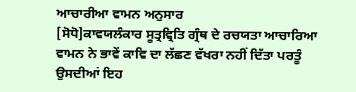ਆਚਾਰੀਆ ਵਾਮਨ ਅਨੁਸਾਰ
[ਸੋਧੋ]ਕਾਵਯਲੰਕਾਰ ਸੂਤ੍ਰਵ੍ਰਿਤਿ ਗ੍ਰੰਥ ਦੇ ਰਚਯਤਾ ਆਚਾਰਿਆ ਵਾਮਨ ਨੇ ਭਾਵੇਂ ਕਾਵਿ ਦਾ ਲੱਛਣ ਵੱਖਰਾ ਨਹੀਂ ਦਿੱਤਾ ਪਰਤੂੰ ਉਸਦੀਆਂ ਇਹ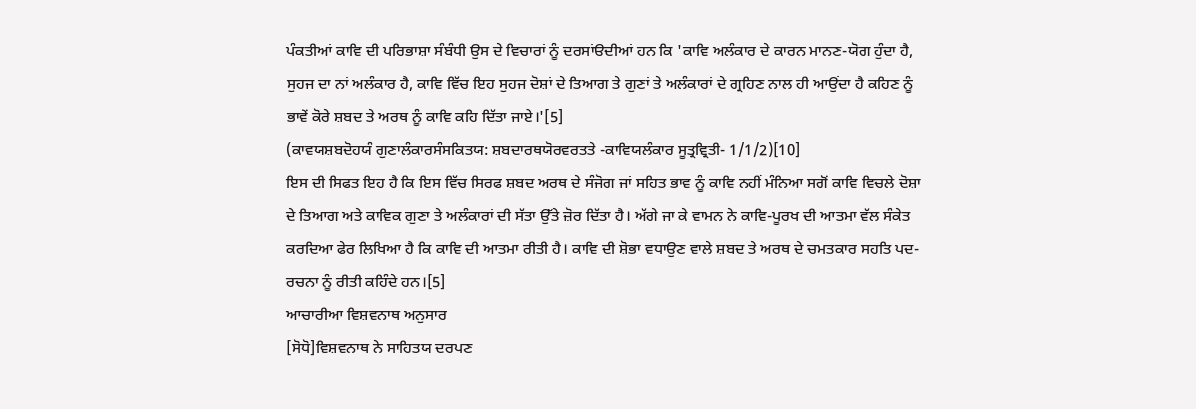ਪੰਕਤੀਆਂ ਕਾਵਿ ਦੀ ਪਰਿਭਾਸ਼ਾ ਸੰਬੰਧੀ ਉਸ ਦੇ ਵਿਚਾਰਾਂ ਨੂੰ ਦਰਸਾਂੳਦੀਆਂ ਹਨ ਕਿ 'ਕਾਵਿ ਅਲੰਕਾਰ ਦੇ ਕਾਰਨ ਮਾਨਣ-ਯੋਗ ਹੁੰਦਾ ਹੈ, ਸੁਹਜ ਦਾ ਨਾਂ ਅਲੰਕਾਰ ਹੈ, ਕਾਵਿ ਵਿੱਚ ਇਹ ਸੁਹਜ ਦੋਸ਼ਾਂ ਦੇ ਤਿਆਗ ਤੇ ਗੁਣਾਂ ਤੇ ਅਲੰਕਾਰਾਂ ਦੇ ਗ੍ਰਹਿਣ ਨਾਲ ਹੀ ਆਉਂਦਾ ਹੈ ਕਹਿਣ ਨੂੰ ਭਾਵੇਂ ਕੋਰੇ ਸ਼ਬਦ ਤੇ ਅਰਥ ਨੂੰ ਕਾਵਿ ਕਹਿ ਦਿੱਤਾ ਜਾਏ।'[5]
(ਕਾਵਯਸ਼ਬਦੋਹਯੰ ਗੁਣਾਲੰਕਾਰਸੰਸਕਿਤਯ: ਸ਼ਬਦਾਰਥਯੋਰਵਰਤਤੇ -ਕਾਵਿਯਲੰਕਾਰ ਸੂਤ੍ਰਵ੍ਰਿਤੀ- 1/1/2)[10]
ਇਸ ਦੀ ਸਿਫਤ ਇਹ ਹੈ ਕਿ ਇਸ ਵਿੱਚ ਸਿਰਫ ਸ਼ਬਦ ਅਰਥ ਦੇ ਸੰਜੋਗ ਜਾਂ ਸਹਿਤ ਭਾਵ ਨੂੰ ਕਾਵਿ ਨਹੀਂ ਮੰਨਿਆ ਸਗੋਂ ਕਾਵਿ ਵਿਚਲੇ ਦੋਸ਼ਾ ਦੇ ਤਿਆਗ ਅਤੇ ਕਾਵਿਕ ਗੁਣਾ ਤੇ ਅਲੰਕਾਰਾਂ ਦੀ ਸੱਤਾ ਉੱਤੇ ਜ਼ੋਰ ਦਿੱਤਾ ਹੈ। ਅੱਗੇ ਜਾ ਕੇ ਵਾਮਨ ਨੇ ਕਾਵਿ-ਪੂਰਖ ਦੀ ਆਤਮਾ ਵੱਲ ਸੰਕੇਤ ਕਰਦਿਆ ਫੇਰ ਲਿਖਿਆ ਹੈ ਕਿ ਕਾਵਿ ਦੀ ਆਤਮਾ ਰੀਤੀ ਹੈ। ਕਾਵਿ ਦੀ ਸ਼ੋਭਾ ਵਧਾਉਣ ਵਾਲੇ ਸ਼ਬਦ ਤੇ ਅਰਥ ਦੇ ਚਮਤਕਾਰ ਸਹਤਿ ਪਦ-ਰਚਨਾ ਨੂੰ ਰੀਤੀ ਕਹਿੰਦੇ ਹਨ।[5]
ਆਚਾਰੀਆ ਵਿਸ਼ਵਨਾਥ ਅਨੁਸਾਰ
[ਸੋਧੋ]ਵਿਸ਼ਵਨਾਥ ਨੇ ਸਾਹਿਤਯ ਦਰਪਣ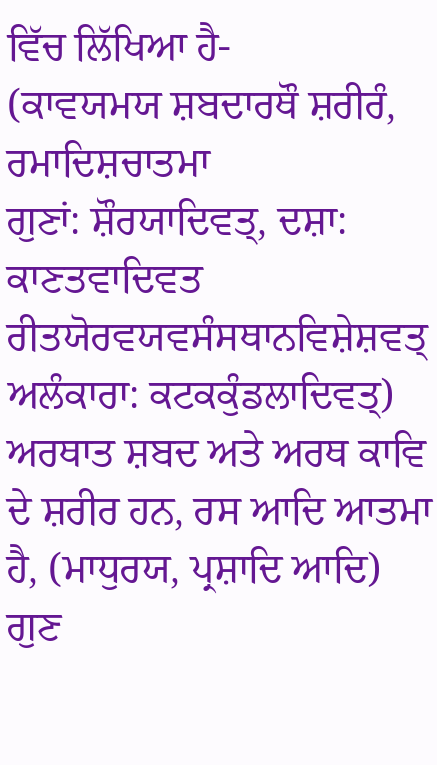ਵਿੱਚ ਲਿੱਖਿਆ ਹੈ-
(ਕਾਵਯਮਯ ਸ਼ਬਦਾਰਥੌ ਸ਼ਰੀਰੰ, ਰਮਾਦਿਸ਼ਚਾਤਮਾ
ਗੁਣਾਂ: ਸ਼ੌਰਯਾਦਿਵਤ੍, ਦਸ਼ਾ: ਕਾਣਤਵਾਦਿਵਤ
ਰੀਤਯੋਰਵਯਵਸੰਸਥਾਨਵਿਸ਼ੇਸ਼ਵਤ੍
ਅਲੰਕਾਰਾ: ਕਟਕਕੁੰਡਲਾਦਿਵਤ੍)
ਅਰਥਾਤ ਸ਼ਬਦ ਅਤੇ ਅਰਥ ਕਾਵਿ ਦੇ ਸ਼ਰੀਰ ਹਨ, ਰਸ ਆਦਿ ਆਤਮਾ ਹੈ, (ਮਾਧੁਰਯ, ਪ੍ਰਸ਼ਾਦਿ ਆਦਿ) ਗੁਣ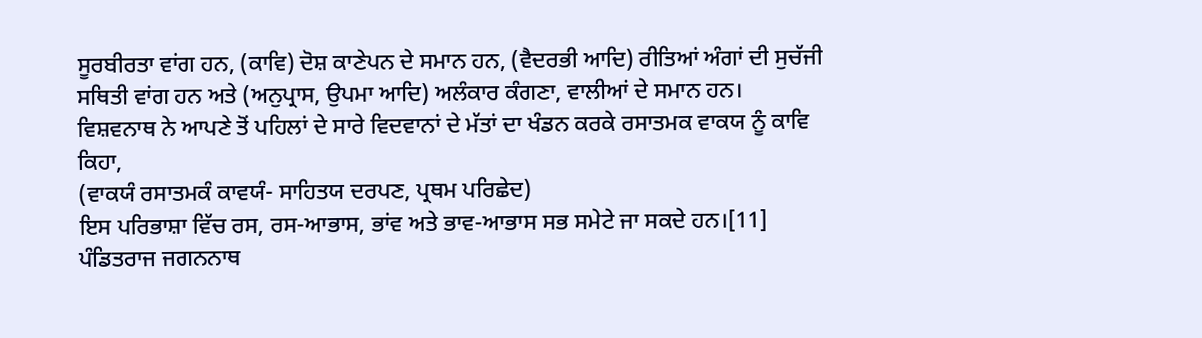ਸੂਰਬੀਰਤਾ ਵਾਂਗ ਹਨ, (ਕਾਵਿ) ਦੋਸ਼ ਕਾਣੇਪਨ ਦੇ ਸਮਾਨ ਹਨ, (ਵੈਦਰਭੀ ਆਦਿ) ਰੀਤਿਆਂ ਅੰਗਾਂ ਦੀ ਸੁਚੱਜੀ ਸਥਿਤੀ ਵਾਂਗ ਹਨ ਅਤੇ (ਅਨੁਪ੍ਰਾਸ, ਉਪਮਾ ਆਦਿ) ਅਲੰਕਾਰ ਕੰਗਣਾ, ਵਾਲੀਆਂ ਦੇ ਸਮਾਨ ਹਨ।
ਵਿਸ਼ਵਨਾਥ ਨੇ ਆਪਣੇ ਤੋਂ ਪਹਿਲਾਂ ਦੇ ਸਾਰੇ ਵਿਦਵਾਨਾਂ ਦੇ ਮੱਤਾਂ ਦਾ ਖੰਡਨ ਕਰਕੇ ਰਸਾਤਮਕ ਵਾਕਯ ਨੂੰ ਕਾਵਿ ਕਿਹਾ,
(ਵਾਕਯੰ ਰਸਾਤਮਕੰ ਕਾਵਯੰ- ਸਾਹਿਤਯ ਦਰਪਣ, ਪ੍ਰਥਮ ਪਰਿਛੇਦ)
ਇਸ ਪਰਿਭਾਸ਼ਾ ਵਿੱਚ ਰਸ, ਰਸ-ਆਭਾਸ, ਭਾਂਵ ਅਤੇ ਭਾਵ-ਆਭਾਸ ਸਭ ਸਮੇਟੇ ਜਾ ਸਕਦੇ ਹਨ।[11]
ਪੰਡਿਤਰਾਜ ਜਗਨਨਾਥ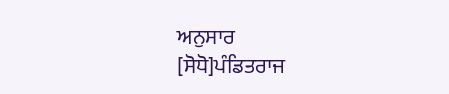ਅਨੁਸਾਰ
[ਸੋਧੋ]ਪੰਡਿਤਰਾਜ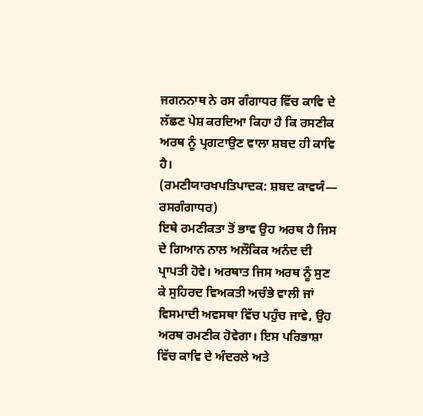ਜਗਨਨਾਥ ਨੇ ਰਸ ਗੰਗਾਧਰ ਵਿੱਚ ਕਾਵਿ ਦੇ ਲੱਛਣ ਪੇਸ਼ ਕਰਦਿਆ ਕਿਹਾ ਹੈ ਕਿ ਰਸਣੀਕ ਅਰਥ ਨੂੰ ਪ੍ਰਗਟਾਉਣ ਵਾਲਾ ਸ਼ਬਦ ਹੀ ਕਾਵਿ ਹੈ।
(ਰਮਣੀਯਾਰਖਪਤਿਪਾਦਕ: ਸ਼ਬਦ ਕਾਵਯੰ— ਰਸਗੰਗਾਧਰ)
ਇਥੇ ਰਮਣੀਕਤਾ ਤੋਂ ਭਾਵ ਉਹ ਅਰਥ ਹੈ ਜਿਸ ਦੇ ਗਿਆਨ ਨਾਲ ਅਲੌਕਿਕ ਅਨੰਦ ਦੀ ਪ੍ਰਾਪਤੀ ਹੋਵੇ। ਅਰਥਾਤ ਜਿਸ ਅਰਥ ਨੂੰ ਸੁਣ ਕੇ ਸੁਹਿਰਦ ਵਿਅਕਤੀ ਅਚੰਭੇ ਵਾਲੀ ਜਾਂ ਵਿਸਮਾਦੀ ਅਵਸਥਾ ਵਿੱਚ ਪਹੁੰਚ ਜਾਵੇ, ਉਹ ਅਰਥ ਰਮਣੀਕ ਹੋਵੇਗਾ। ਇਸ ਪਰਿਭਾਸ਼ਾ ਵਿੱਚ ਕਾਵਿ ਦੇ ਅੰਦਰਲੇ ਅਤੇ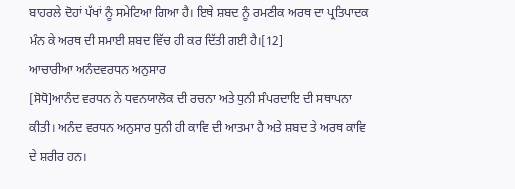ਬਾਹਰਲੇ ਦੋਹਾਂ ਪੱਖਾਂ ਨੂੰ ਸਮੇਟਿਆ ਗਿਆ ਹੈ। ਇਥੇ ਸ਼ਬਦ ਨੂੰ ਰਮਣੀਕ ਅਰਥ ਦਾ ਪ੍ਰਤਿਪਾਦਕ ਮੰਨ ਕੇ ਅਰਥ ਦੀ ਸਮਾਈ ਸ਼ਬਦ ਵਿੱਚ ਹੀ ਕਰ ਦਿੱਤੀ ਗਈ ਹੈ।[12]
ਆਚਾਰੀਆ ਅਨੰਦਵਰਧਨ ਅਨੁਸਾਰ
[ਸੋਧੋ]ਆਨੰਦ ਵਰਧਨ ਨੇ ਧਵਨਯਾਲੋਕ ਦੀ ਰਚਨਾ ਅਤੇ ਧੁਨੀ ਸੰਪਰਦਾਇ ਦੀ ਸਥਾਪਨਾ ਕੀਤੀ। ਅਨੰਦ ਵਰਧਨ ਅਨੁਸਾਰ ਧੁਨੀ ਹੀ ਕਾਵਿ ਦੀ ਆਤਮਾ ਹੈ ਅਤੇ ਸ਼ਬਦ ਤੇ ਅਰਥ ਕਾਵਿ ਦੇ ਸ਼ਰੀਰ ਹਨ।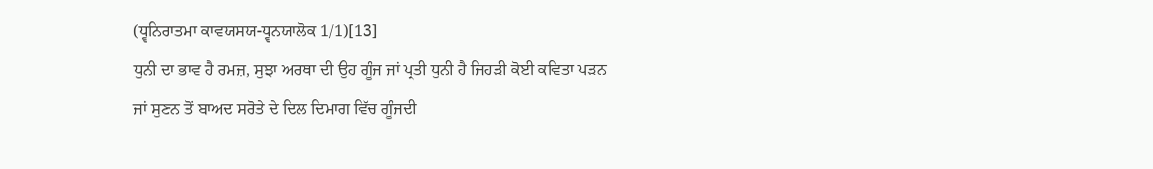(ਧ੍ਵਨਿਰਾਤਮਾ ਕਾਵਯਸਯ-ਧ੍ਵਨਯਾਲੋਕ 1/1)[13]
ਧੁਨੀ ਦਾ ਭਾਵ ਹੈ ਰਮਜ਼, ਸੁਝਾ ਅਰਥਾ ਦੀ ਉਹ ਗੂੰਜ ਜਾਂ ਪ੍ਰਤੀ ਧੁਨੀ ਹੈ ਜਿਹੜੀ ਕੋਈ ਕਵਿਤਾ ਪੜਨ ਜਾਂ ਸੁਣਨ ਤੋਂ ਬਾਅਦ ਸਰੋਤੇ ਦੇ ਦਿਲ ਦਿਮਾਗ ਵਿੱਚ ਗੂੰਜਦੀ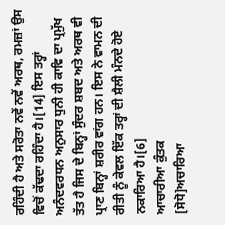ਰਹਿੰਦੀ ਹੈ ਅਤੇ ਸਰੋਤਾ ਨਵੇਂ ਨਵੇਂ ਅਰਥ, ਰਮਜ਼ਾਂ ਉਸ ਵਿਚੋਂ ਕੱਢਦਾ ਰਹਿੰਦਾ ਹੈ।[14] ਇਸ ਤਰ੍ਹਾਂ ਅਨੰਦਵਰਧਨ ਅਨੁਸਾਰ ਧੁਨੀ ਹੀ ਕਾਵਿ ਦਾ ਪ੍ਰਮੁੱਖ ਤੱਤ ਹੈ ਜਿਸ ਦੇ ਬਿਨ੍ਹਾਂ ਸੁੰਦਰ ਸ਼ਬਦ ਅਤੇ ਅਰਥ ਵੀ ਪ੍ਰਾਣ ਬਿਨ੍ਹਾਂ ਸ਼ਰੀਰ ਵਾਂਗ ਹਨ। ਇਸ ਨੇ ਵਾਮਨ ਦੀ ਰੀਤੀ ਨੂੰ ਕੇਵਲ ਇੱਕ ਤਰ੍ਹਾਂ ਦੀ ਸ਼ੈਲੀ ਮੰਨਦੇ ਹੋਏ ਨਕਾਰਿਆ ਹੈ।[6]
ਆਚਾਰੀਆ ਕੁੰਤਕ
[ਸੋਧੋ]ਅਚਾਰਿਆ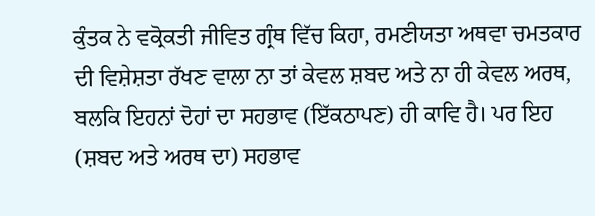ਕੁੰਤਕ ਨੇ ਵਕ੍ਰੋਕਤੀ ਜੀਵਿਤ ਗ੍ਰੰਥ ਵਿੱਚ ਕਿਹਾ, ਰਮਣੀਯਤਾ ਅਥਵਾ ਚਮਤਕਾਰ ਦੀ ਵਿਸ਼ੇਸ਼ਤਾ ਰੱਖਣ ਵਾਲਾ ਨਾ ਤਾਂ ਕੇਵਲ ਸ਼ਬਦ ਅਤੇ ਨਾ ਹੀ ਕੇਵਲ ਅਰਥ, ਬਲਕਿ ਇਹਨਾਂ ਦੋਹਾਂ ਦਾ ਸਹਭਾਵ (ਇੱਕਠਾਪਣ) ਹੀ ਕਾਵਿ ਹੈ। ਪਰ ਇਹ (ਸ਼ਬਦ ਅਤੇ ਅਰਥ ਦਾ) ਸਹਭਾਵ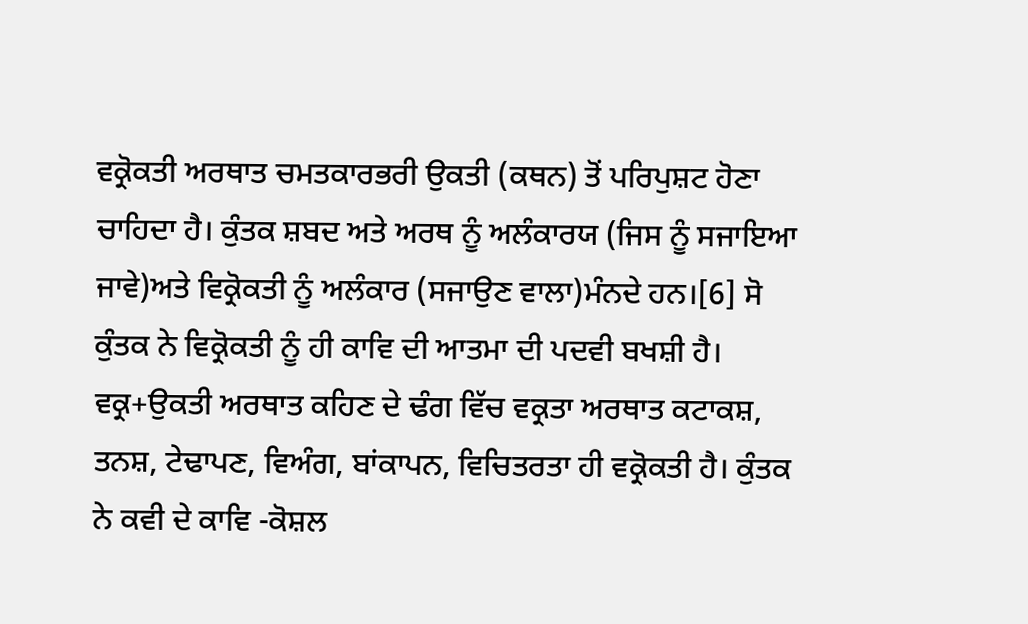ਵਕ੍ਰੋਕਤੀ ਅਰਥਾਤ ਚਮਤਕਾਰਭਰੀ ਉਕਤੀ (ਕਥਨ) ਤੋਂ ਪਰਿਪੁਸ਼ਟ ਹੋਣਾ ਚਾਹਿਦਾ ਹੈ। ਕੁੰਤਕ ਸ਼ਬਦ ਅਤੇ ਅਰਥ ਨੂੰ ਅਲੰਕਾਰਯ (ਜਿਸ ਨੂੰ ਸਜਾਇਆ ਜਾਵੇ)ਅਤੇ ਵਿਕ੍ਰੋਕਤੀ ਨੂੰ ਅਲੰਕਾਰ (ਸਜਾਉਣ ਵਾਲਾ)ਮੰਨਦੇ ਹਨ।[6] ਸੋ ਕੁੰਤਕ ਨੇ ਵਿਕ੍ਰੋਕਤੀ ਨੂੰ ਹੀ ਕਾਵਿ ਦੀ ਆਤਮਾ ਦੀ ਪਦਵੀ ਬਖਸ਼ੀ ਹੈ। ਵਕ੍ਰ+ਉਕਤੀ ਅਰਥਾਤ ਕਹਿਣ ਦੇ ਢੰਗ ਵਿੱਚ ਵਕ੍ਰਤਾ ਅਰਥਾਤ ਕਟਾਕਸ਼, ਤਨਸ਼, ਟੇਢਾਪਣ, ਵਿਅੰਗ, ਬਾਂਕਾਪਨ, ਵਿਚਿਤਰਤਾ ਹੀ ਵਕ੍ਰੋਕਤੀ ਹੈ। ਕੁੰਤਕ ਨੇ ਕਵੀ ਦੇ ਕਾਵਿ -ਕੋਸ਼ਲ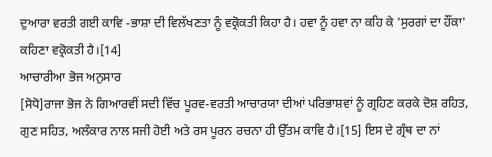ਦੁਆਰਾ ਵਰਤੀ ਗਈ ਕਾਵਿ -ਭਾਸ਼ਾ ਦੀ ਵਿਲੱਖਣਤਾ ਨੂੰ ਵਕ੍ਰੋਕਤੀ ਕਿਹਾ ਹੈ। ਹਵਾ ਨੂੰ ਹਵਾ ਨਾ ਕਹਿ ਕੇ 'ਸੁਰਗਾਂ ਦਾ ਹੌਂਕਾ' ਕਹਿਣਾ ਵਕ੍ਰੋਕਤੀ ਹੈ।[14]
ਆਚਾਰੀਆ ਭੋਜ ਅਨੁਸਾਰ
[ਸੋਧੋ]ਰਾਜਾ ਭੋਜ ਨੇ ਗਿਆਰਵੀਂ ਸਦੀ ਵਿੱਚ ਪੂਰਵ-ਵਰਤੀ ਆਚਾਰਯਾ ਦੀਆਂ ਪਰਿਭਾਸ਼ਵਾਂ ਨੂੰ ਗ੍ਰਹਿਣ ਕਰਕੇ ਦੋਸ਼ ਰਹਿਤ, ਗੁਣ ਸਹਿਤ, ਅਲੰਕਾਰ ਨਾਲ ਸਜੀ ਹੋਈ ਅਤੇ ਰਸ ਪੂਰਨ ਰਚਨਾ ਹੀ ਉੱਤਮ ਕਾਵਿ ਹੈ।[15] ਇਸ ਦੇ ਗ੍ਰੰਥ ਦਾ ਨਾਂ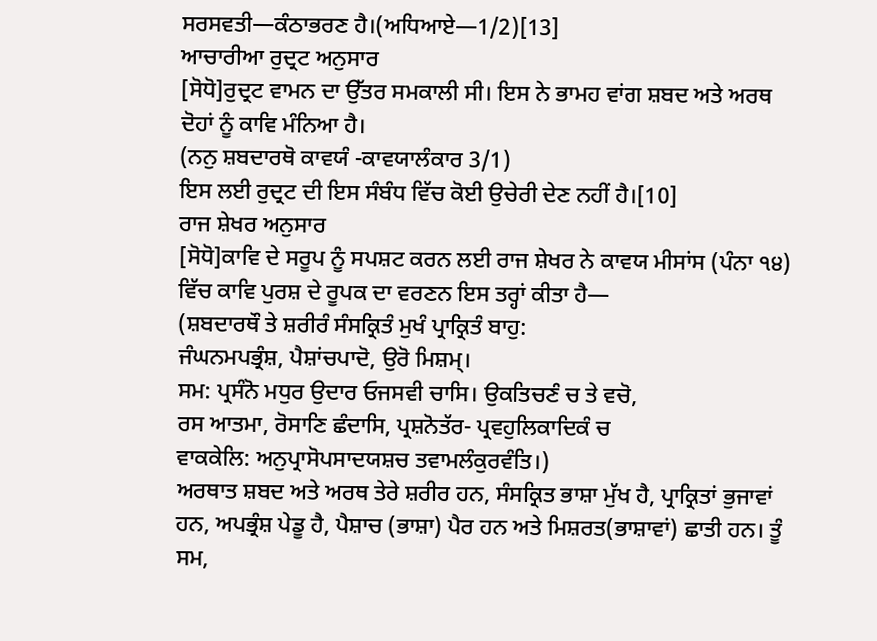ਸਰਸਵਤੀ—ਕੰਠਾਭਰਣ ਹੈ।(ਅਧਿਆਏ—1/2)[13]
ਆਚਾਰੀਆ ਰੁਦ੍ਰਟ ਅਨੁਸਾਰ
[ਸੋਧੋ]ਰੁਦ੍ਰਟ ਵਾਮਨ ਦਾ ਉੱਤਰ ਸਮਕਾਲੀ ਸੀ। ਇਸ ਨੇ ਭਾਮਹ ਵਾਂਗ ਸ਼ਬਦ ਅਤੇ ਅਰਥ ਦੋਹਾਂ ਨੂੰ ਕਾਵਿ ਮੰਨਿਆ ਹੈ।
(ਨਨੁ ਸ਼ਬਦਾਰਥੋ ਕਾਵਯੰ -ਕਾਵਯਾਲੰਕਾਰ 3/1)
ਇਸ ਲਈ ਰੁਦ੍ਰਟ ਦੀ ਇਸ ਸੰਬੰਧ ਵਿੱਚ ਕੋਈ ਉਚੇਰੀ ਦੇਣ ਨਹੀਂ ਹੈ।[10]
ਰਾਜ ਸ਼ੇਖਰ ਅਨੁਸਾਰ
[ਸੋਧੋ]ਕਾਵਿ ਦੇ ਸਰੂਪ ਨੂੰ ਸਪਸ਼ਟ ਕਰਨ ਲਈ ਰਾਜ ਸ਼ੇਖਰ ਨੇ ਕਾਵਯ ਮੀਸਾਂਸ (ਪੰਨਾ ੧੪) ਵਿੱਚ ਕਾਵਿ ਪੁਰਸ਼ ਦੇ ਰੂਪਕ ਦਾ ਵਰਣਨ ਇਸ ਤਰ੍ਹਾਂ ਕੀਤਾ ਹੈ—
(ਸ਼ਬਦਾਰਥੌ ਤੇ ਸ਼ਰੀਰੰ ਸੰਸਕ੍ਰਿਤੰ ਮੁਖੰ ਪ੍ਰਾਕ੍ਰਿਤੰ ਬਾਹੁ:
ਜੰਘਨਮਪਭ੍ਰੰਸ਼, ਪੈਸ਼ਾਂਚਪਾਦੋ, ਉਰੋ ਮਿਸ਼ਮ੍।
ਸਮ: ਪ੍ਰਸੰਨੋ ਮਧੁਰ ਉਦਾਰ ਓਜਸਵੀ ਚਾਸਿ। ਉਕਤਿਚਣੰ ਚ ਤੇ ਵਚੋ,
ਰਸ ਆਤਮਾ, ਰੋਸਾਣਿ ਛੰਦਾਸਿ, ਪ੍ਰਸ਼ਨੋਤੱਰ- ਪ੍ਰਵਹੁਲਿਕਾਦਿਕੰ ਚ
ਵਾਕਕੇਲਿ: ਅਨੁਪ੍ਰਾਸੋਪਸਾਦਯਸ਼ਚ ਤਵਾਮਲੰਕੁਰਵੰਤਿ।)
ਅਰਥਾਤ ਸ਼ਬਦ ਅਤੇ ਅਰਥ ਤੇਰੇ ਸ਼ਰੀਰ ਹਨ, ਸੰਸਕ੍ਰਿਤ ਭਾਸ਼ਾ ਮੁੱਖ ਹੈ, ਪ੍ਰਾਕ੍ਰਿਤਾਂ ਭੁਜਾਵਾਂ ਹਨ, ਅਪਭ੍ਰੰਸ਼ ਪੇਡੂ ਹੈ, ਪੈਸ਼ਾਚ (ਭਾਸ਼ਾ) ਪੈਰ ਹਨ ਅਤੇ ਮਿਸ਼ਰਤ(ਭਾਸ਼ਾਵਾਂ) ਛਾਤੀ ਹਨ। ਤੂੰ ਸਮ,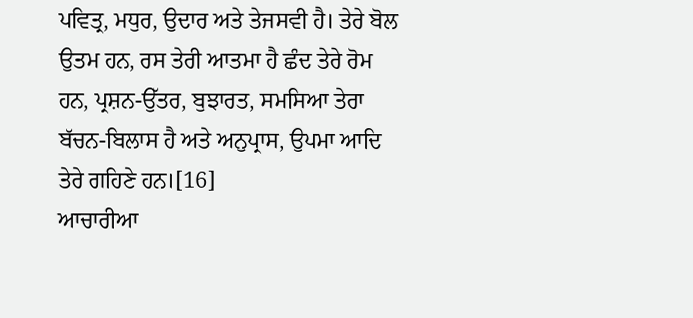ਪਵਿਤ੍ਰ, ਮਧੁਰ, ਉਦਾਰ ਅਤੇ ਤੇਜਸਵੀ ਹੈ। ਤੇਰੇ ਬੋਲ ਉਤਮ ਹਨ, ਰਸ ਤੇਰੀ ਆਤਮਾ ਹੈ ਛੰਦ ਤੇਰੇ ਰੋਮ ਹਨ, ਪ੍ਰਸ਼ਨ-ਉੱਤਰ, ਬੁਝਾਰਤ, ਸਮਸਿਆ ਤੇਰਾ ਬੱਚਨ-ਬਿਲਾਸ ਹੈ ਅਤੇ ਅਨੁਪ੍ਰਾਸ, ਉਪਮਾ ਆਦਿ ਤੇਰੇ ਗਹਿਣੇ ਹਨ।[16]
ਆਚਾਰੀਆ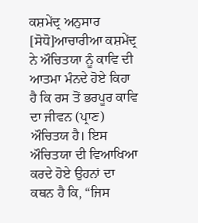ਕਸ਼ਮੇਂਦ੍ਰ ਅਨੁਸਾਰ
[ਸੋਧੋ]ਆਚਾਰੀਆ ਕਸ਼ਮੇਂਦ੍ਰ ਨੇ ਔਚਿਤਯਾ ਨੂੰ ਕਾਵਿ ਦੀ ਆਤਮਾ ਮੰਨਦੇ ਹੋਏ ਕਿਹਾ ਹੈ ਕਿ ਰਸ ਤੋਂ ਭਰਪੂਰ ਕਾਵਿ ਦਾ ਜੀਵਨ (ਪ੍ਰਾਣ) ਔਚਿਤਯ ਹੈ। ਇਸ ਔਚਿਤਯਾ ਦੀ ਵਿਆਖਿਆ ਕਰਦੇ ਹੋਏ ਉਹਨਾਂ ਦਾ ਕਥਨ ਹੈ ਕਿ, “ਜਿਸ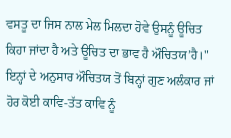ਵਸਤੂ ਦਾ ਜਿਸ ਨਾਲ ਮੇਲ ਮਿਲਦਾ ਹੋਵੇ ਉਸਨੂੰ ਊਚਿਤ ਕਿਹਾ ਜਾਂਦਾ ਹੈ ਅਤੇ ਊਚਿਤ ਦਾ ਭਾਵ ਹੈ ਔਚਿਤਯ’ਹੈ।" ਇਨ੍ਹਾਂ ਦੇ ਅਨੁਸਾਰ ਔਚਿਤਯ ਤੋਂ ਬਿਨ੍ਹਾਂ ਗੁਣ ਅਲੰਕਾਰ ਜਾਂ ਹੋਰ ਕੋਈ ਕਾਵਿ-ਤੱਤ ਕਾਵਿ ਨੂੰ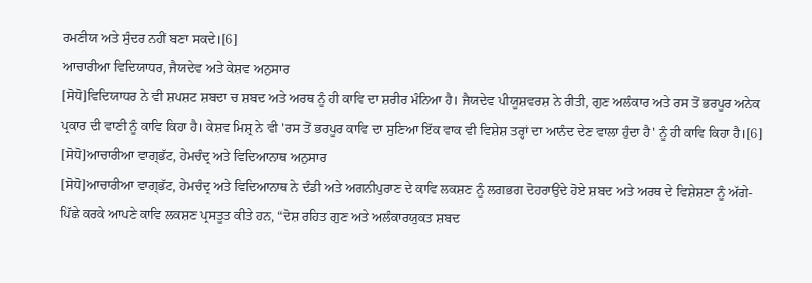ਰਮਣੀਯ ਅਤੇ ਸੁੰਦਰ ਨਹੀਂ ਬਣਾ ਸਕਦੇ।[6]
ਆਚਾਰੀਆ ਵਿਦਿਯਾਧਰ, ਜੈਯਦੇਵ ਅਤੇ ਕੇਸ਼ਵ ਅਨੁਸਾਰ
[ਸੋਧੋ]ਵਿਦਿਯਾਧਰ ਨੇ ਵੀ ਸ਼ਪਸ਼ਟ ਸ਼ਬਦਾ ਚ ਸ਼ਬਦ ਅਤੇ ਅਰਥ ਨੂੰ ਹੀ ਕਾਵਿ ਦਾ ਸ਼ਰੀਰ ਮੰਨਿਆ ਹੈ। ਜੈਯਦੇਵ ਪੀਯੂਸ਼ਵਰਸ਼ ਨੇ ਰੀਤੀ, ਗੁਣ ਅਲੰਕਾਰ ਅਤੇ ਰਸ ਤੋਂ ਭਰਪੂਰ ਅਨੇਕ ਪ੍ਰਕਾਰ ਦੀ ਵਾਣੀ ਨੂੰ ਕਾਵਿ ਕਿਹਾ ਹੈ। ਕੇਸ਼ਵ ਮਿਸ਼੍ਰ ਨੇ ਵੀ 'ਰਸ ਤੋਂ ਭਰਪੂਰ ਕਾਵਿ ਦਾ ਸੁਣਿਆ ਇੱਕ ਵਾਕ ਵੀ ਵਿਸ਼ੇਸ਼ ਤਰ੍ਹਾਂ ਦਾ ਆਨੰਦ ਦੇਣ ਵਾਲਾ ਹੁੰਦਾ ਹੈ' ਨੂੰ ਹੀ ਕਾਵਿ ਕਿਹਾ ਹੈ।[6]
[ਸੋਧੋ]ਆਚਾਰੀਆ ਵਾਗ੍ਭੱਟ, ਹੇਮਚੰਦ੍ਰ ਅਤੇ ਵਿਦਿਆਨਾਥ ਅਨੁਸਾਰ
[ਸੋਧੋ]ਆਚਾਰੀਆ ਵਾਗ੍ਭੱਟ, ਹੇਮਚੰਦ੍ਰ ਅਤੇ ਵਿਦਿਆਨਾਥ ਨੇ ਦੰਡੀ ਅਤੇ ਅਗਨੀਪੁਰਾਣ ਦੇ ਕਾਵਿ ਲਕਸ਼ਣ ਨੂੰ ਲਗਭਗ ਦੋਹਰਾਉਂਦੇ ਹੋਏ ਸ਼ਬਦ ਅਤੇ ਅਰਥ ਦੇ ਵਿਸ਼ੇਸ਼ਣਾ ਨੂੰ ਅੱਗੇ-ਪਿੱਛੇ ਕਰਕੇ ਆਪਣੇ ਕਾਵਿ ਲਕਸ਼ਣ ਪ੍ਰਸਤੂਤ ਕੀਤੇ ਹਨ, “ਦੋਸ਼ ਰਹਿਤ ਗੁਣ ਅਤੇ ਅਲੰਕਾਰਯੁਕਤ ਸ਼ਬਦ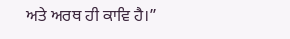ਅਤੇ ਅਰਥ ਹੀ ਕਾਵਿ ਹੈ।”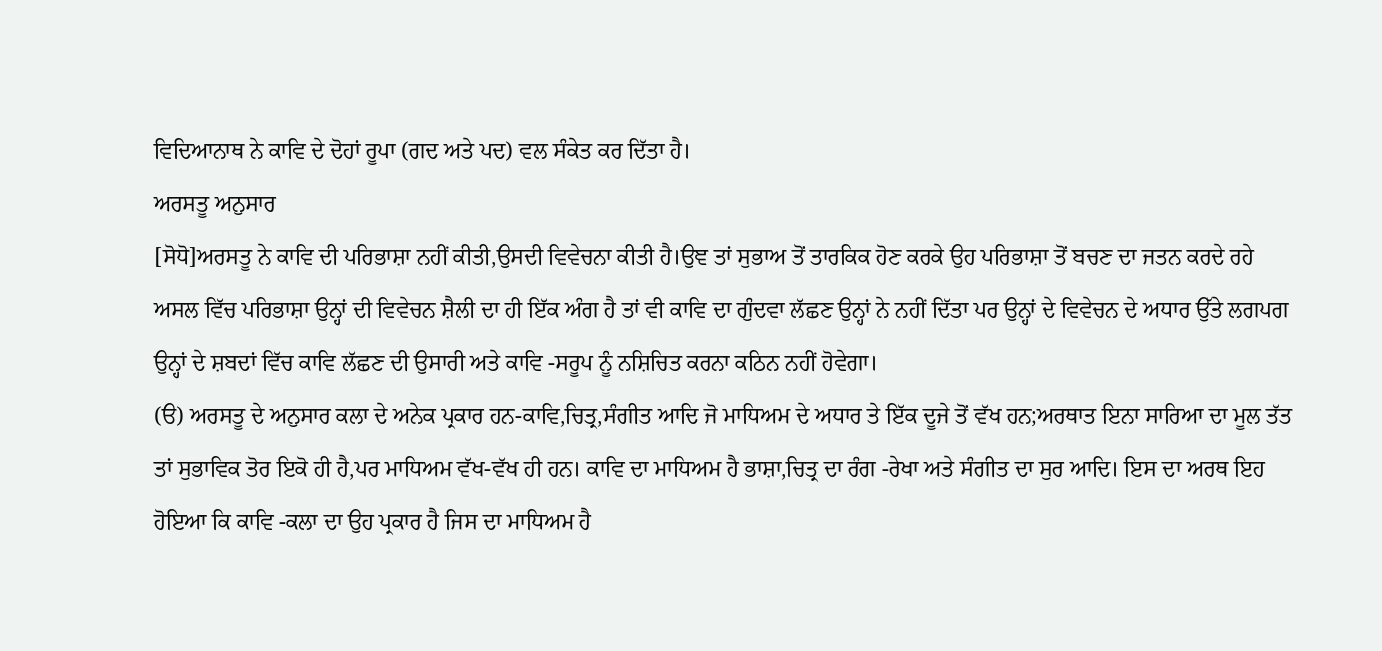ਵਿਦਿਆਨਾਥ ਨੇ ਕਾਵਿ ਦੇ ਦੋਹਾਂ ਰੂਪਾ (ਗਦ ਅਤੇ ਪਦ) ਵਲ ਸੰਕੇਤ ਕਰ ਦਿੱਤਾ ਹੈ।
ਅਰਸਤੂ ਅਨੁਸਾਰ
[ਸੋਧੋ]ਅਰਸਤੂ ਨੇ ਕਾਵਿ ਦੀ ਪਰਿਭਾਸ਼ਾ ਨਹੀਂ ਕੀਤੀ,ਉਸਦੀ ਵਿਵੇਚਨਾ ਕੀਤੀ ਹੈ।ਉਞ ਤਾਂ ਸੁਭਾਅ ਤੋਂ ਤਾਰਕਿਕ ਹੋਣ ਕਰਕੇ ਉਹ ਪਰਿਭਾਸ਼ਾ ਤੋਂ ਬਚਣ ਦਾ ਜਤਨ ਕਰਦੇ ਰਹੇ ਅਸਲ ਵਿੱਚ ਪਰਿਭਾਸ਼ਾ ਉਨ੍ਹਾਂ ਦੀ ਵਿਵੇਚਨ ਸ਼ੈਲੀ ਦਾ ਹੀ ਇੱਕ ਅੰਗ ਹੈ ਤਾਂ ਵੀ ਕਾਵਿ ਦਾ ਗੁੰਦਵਾ ਲੱਛਣ ਉਨ੍ਹਾਂ ਨੇ ਨਹੀਂ ਦਿੱਤਾ ਪਰ ਉਨ੍ਹਾਂ ਦੇ ਵਿਵੇਚਨ ਦੇ ਅਧਾਰ ਉੱਤੇ ਲਗਪਗ ਉਨ੍ਹਾਂ ਦੇ ਸ਼ਬਦਾਂ ਵਿੱਚ ਕਾਵਿ ਲੱਛਣ ਦੀ ਉਸਾਰੀ ਅਤੇ ਕਾਵਿ -ਸਰੂਪ ਨੂੰ ਨਸ਼ਿਚਿਤ ਕਰਨਾ ਕਠਿਨ ਨਹੀਂ ਹੋਵੇਗਾ।
(ੳ) ਅਰਸਤੂ ਦੇ ਅਨੁਸਾਰ ਕਲਾ ਦੇ ਅਨੇਕ ਪ੍ਰਕਾਰ ਹਨ-ਕਾਵਿ,ਚਿਤ੍ਰ,ਸੰਗੀਤ ਆਦਿ ਜੋ ਮਾਧਿਅਮ ਦੇ ਅਧਾਰ ਤੇ ਇੱਕ ਦੂਜੇ ਤੋਂ ਵੱਖ ਹਨ;ਅਰਥਾਤ ਇਨਾ ਸਾਰਿਆ ਦਾ ਮੂਲ ਤੱਤ ਤਾਂ ਸੁਭਾਵਿਕ ਤੋਰ ਇਕੋ ਹੀ ਹੈ,ਪਰ ਮਾਧਿਅਮ ਵੱਖ-ਵੱਖ ਹੀ ਹਨ। ਕਾਵਿ ਦਾ ਮਾਧਿਅਮ ਹੈ ਭਾਸ਼ਾ,ਚਿਤ੍ਰ ਦਾ ਰੰਗ -ਰੇਖਾ ਅਤੇ ਸੰਗੀਤ ਦਾ ਸੁਰ ਆਦਿ। ਇਸ ਦਾ ਅਰਥ ਇਹ ਹੋਇਆ ਕਿ ਕਾਵਿ -ਕਲਾ ਦਾ ਉਹ ਪ੍ਰਕਾਰ ਹੈ ਜਿਸ ਦਾ ਮਾਧਿਅਮ ਹੈ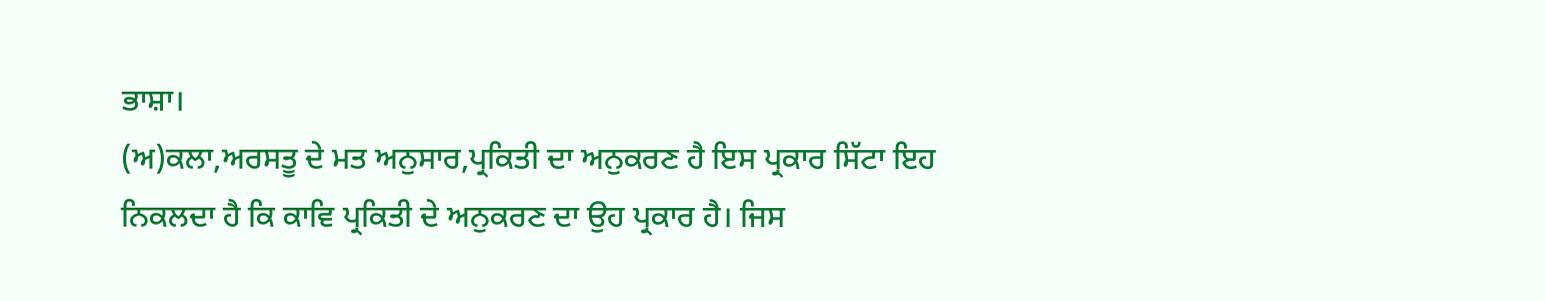ਭਾਸ਼ਾ।
(ਅ)ਕਲਾ,ਅਰਸਤੂ ਦੇ ਮਤ ਅਨੁਸਾਰ,ਪ੍ਰਕਿਤੀ ਦਾ ਅਨੁਕਰਣ ਹੈ ਇਸ ਪ੍ਰਕਾਰ ਸਿੱਟਾ ਇਹ ਨਿਕਲਦਾ ਹੈ ਕਿ ਕਾਵਿ ਪ੍ਰਕਿਤੀ ਦੇ ਅਨੁਕਰਣ ਦਾ ਉਹ ਪ੍ਰਕਾਰ ਹੈ। ਜਿਸ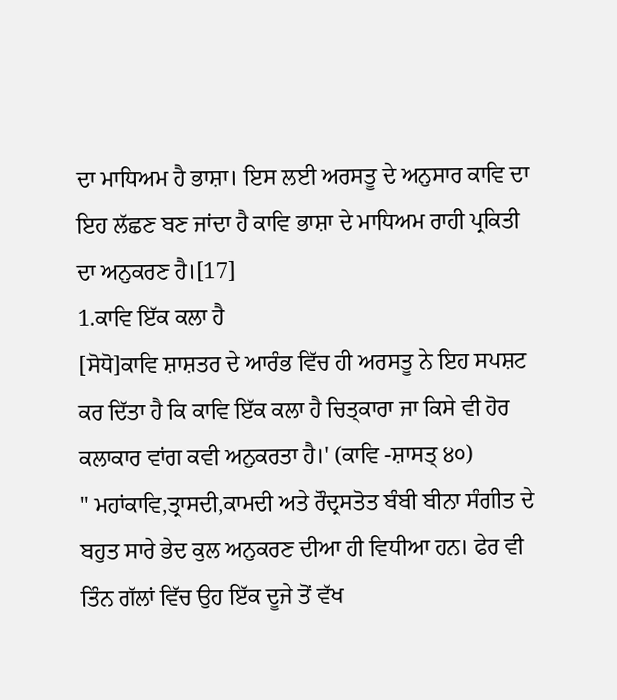ਦਾ ਮਾਧਿਅਮ ਹੈ ਭਾਸ਼ਾ। ਇਸ ਲਈ ਅਰਸਤੂ ਦੇ ਅਨੁਸਾਰ ਕਾਵਿ ਦਾ ਇਹ ਲੱਛਣ ਬਣ ਜਾਂਦਾ ਹੈ ਕਾਵਿ ਭਾਸ਼ਾ ਦੇ ਮਾਧਿਅਮ ਰਾਹੀ ਪ੍ਰਕਿਤੀ ਦਾ ਅਨੁਕਰਣ ਹੈ।[17]
1.ਕਾਵਿ ਇੱਕ ਕਲਾ ਹੈ
[ਸੋਧੋ]ਕਾਵਿ ਸ਼ਾਸ਼ਤਰ ਦੇ ਆਰੰਭ ਵਿੱਚ ਹੀ ਅਰਸਤੂ ਨੇ ਇਹ ਸਪਸ਼ਟ ਕਰ ਦਿੱਤਾ ਹੈ ਕਿ ਕਾਵਿ ਇੱਕ ਕਲਾ ਹੈ ਚਿਤ੍ਕਾਰਾ ਜਾ ਕਿਸੇ ਵੀ ਹੋਰ ਕਲਾਕਾਰ ਵਾਂਗ ਕਵੀ ਅਨੁਕਰਤਾ ਹੈ।' (ਕਾਵਿ -ਸ਼ਾਸਤ੍ ੪੦)
" ਮਹਾਂਕਾਵਿ,ਤ੍ਰਾਸਦੀ,ਕਾਮਦੀ ਅਤੇ ਰੌਦ੍ਰਸਤੋਤ ਬੰਬੀ ਬੀਨਾ ਸੰਗੀਤ ਦੇ ਬਹੁਤ ਸਾਰੇ ਭੇਦ ਕੁਲ ਅਨੁਕਰਣ ਦੀਆ ਹੀ ਵਿਧੀਆ ਹਨ। ਫੇਰ ਵੀ ਤਿੰਨ ਗੱਲਾਂ ਵਿੱਚ ਉਹ ਇੱਕ ਦੂਜੇ ਤੋਂ ਵੱਖ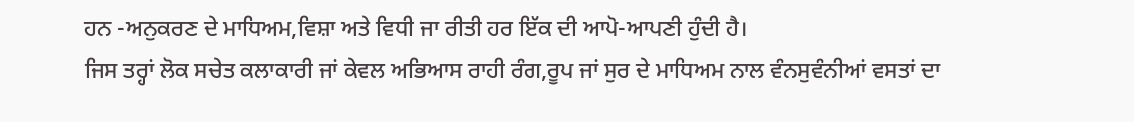ਹਨ -ਅਨੁਕਰਣ ਦੇ ਮਾਧਿਅਮ,ਵਿਸ਼ਾ ਅਤੇ ਵਿਧੀ ਜਾ ਰੀਤੀ ਹਰ ਇੱਕ ਦੀ ਆਪੋ-ਆਪਣੀ ਹੁੰਦੀ ਹੈ।
ਜਿਸ ਤਰ੍ਹਾਂ ਲੋਕ ਸਚੇਤ ਕਲਾਕਾਰੀ ਜਾਂ ਕੇਵਲ ਅਭਿਆਸ ਰਾਹੀ ਰੰਗ,ਰੂਪ ਜਾਂ ਸੁਰ ਦੇ ਮਾਧਿਅਮ ਨਾਲ ਵੰਨਸੁਵੰਨੀਆਂ ਵਸਤਾਂ ਦਾ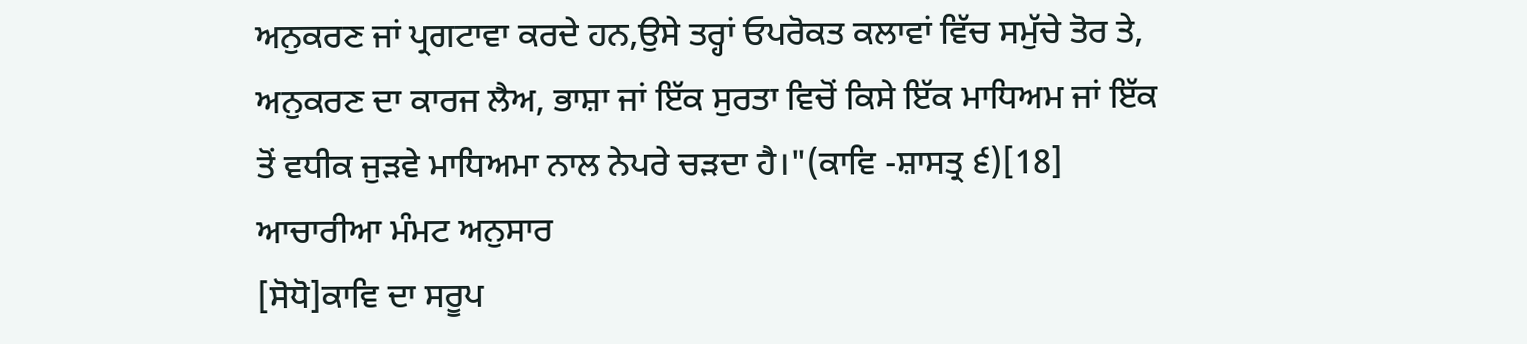ਅਨੁਕਰਣ ਜਾਂ ਪ੍ਰਗਟਾਵਾ ਕਰਦੇ ਹਨ,ਉਸੇ ਤਰ੍ਹਾਂ ਓਪਰੋਕਤ ਕਲਾਵਾਂ ਵਿੱਚ ਸਮੁੱਚੇ ਤੋਰ ਤੇ, ਅਨੁਕਰਣ ਦਾ ਕਾਰਜ ਲੈਅ, ਭਾਸ਼ਾ ਜਾਂ ਇੱਕ ਸੁਰਤਾ ਵਿਚੋਂ ਕਿਸੇ ਇੱਕ ਮਾਧਿਅਮ ਜਾਂ ਇੱਕ ਤੋਂ ਵਧੀਕ ਜੁੜਵੇ ਮਾਧਿਅਮਾ ਨਾਲ ਨੇਪਰੇ ਚੜਦਾ ਹੈ।"(ਕਾਵਿ -ਸ਼ਾਸਤ੍ਰ ੬)[18]
ਆਚਾਰੀਆ ਮੰਮਟ ਅਨੁਸਾਰ
[ਸੋਧੋ]ਕਾਵਿ ਦਾ ਸਰੂਪ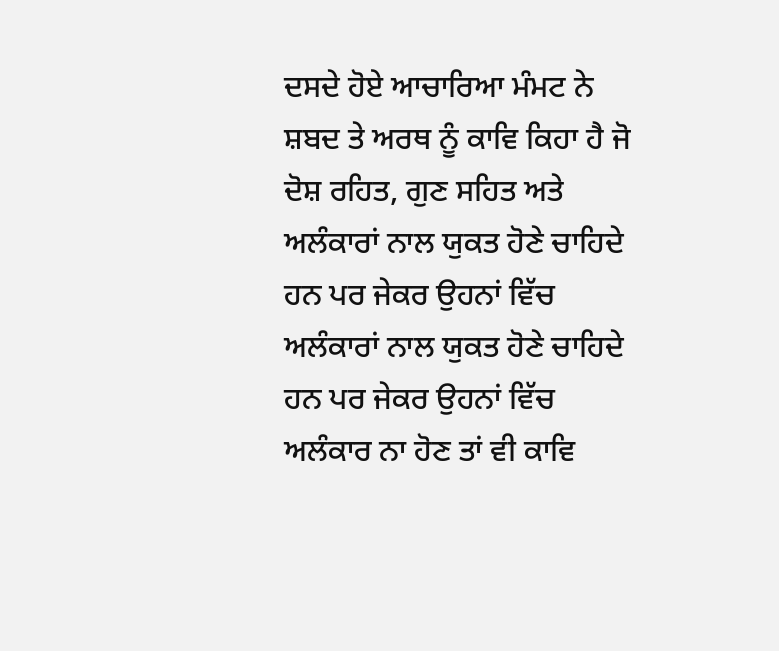ਦਸਦੇ ਹੋਏ ਆਚਾਰਿਆ ਮੰਮਟ ਨੇ ਸ਼ਬਦ ਤੇ ਅਰਥ ਨੂੰ ਕਾਵਿ ਕਿਹਾ ਹੈ ਜੋ ਦੋਸ਼ ਰਹਿਤ, ਗੁਣ ਸਹਿਤ ਅਤੇ ਅਲੰਕਾਰਾਂ ਨਾਲ ਯੁਕਤ ਹੋਣੇ ਚਾਹਿਦੇ ਹਨ ਪਰ ਜੇਕਰ ਉਹਨਾਂ ਵਿੱਚ
ਅਲੰਕਾਰਾਂ ਨਾਲ ਯੁਕਤ ਹੋਣੇ ਚਾਹਿਦੇ ਹਨ ਪਰ ਜੇਕਰ ਉਹਨਾਂ ਵਿੱਚ ਅਲੰਕਾਰ ਨਾ ਹੋਣ ਤਾਂ ਵੀ ਕਾਵਿ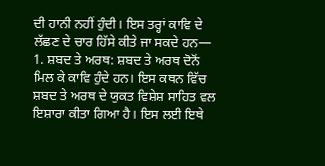ਦੀ ਹਾਨੀ ਨਹੀਂ ਹੁੰਦੀ। ਇਸ ਤਰ੍ਹਾਂ ਕਾਵਿ ਦੇ ਲੱਛਣ ਦੇ ਚਾਰ ਹਿੱਸੇ ਕੀਤੇ ਜਾ ਸਕਦੇ ਹਨ—
1. ਸ਼ਬਦ ਤੇ ਅਰਥ: ਸ਼ਬਦ ਤੇ ਅਰਥ ਦੋਨੋਂ ਮਿਲ ਕੇ ਕਾਵਿ ਹੁੰਦੇ ਹਨ। ਇਸ ਕਥਨ ਵਿੱਚ ਸ਼ਬਦ ਤੇ ਅਰਥ ਦੇ ਯੁਕਤ ਵਿਸ਼ੇਸ਼ ਸਾਹਿਤ ਵਲ ਇਸ਼ਾਰਾ ਕੀਤਾ ਗਿਆ ਹੈ। ਇਸ ਲਈ ਇਥੇ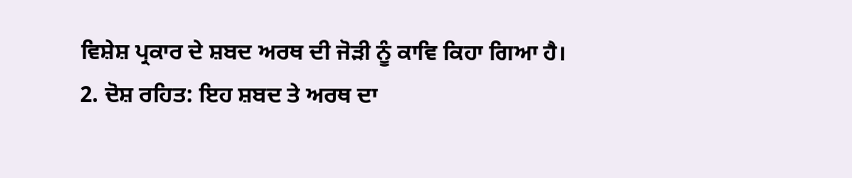ਵਿਸ਼ੇਸ਼ ਪ੍ਰਕਾਰ ਦੇ ਸ਼ਬਦ ਅਰਥ ਦੀ ਜੋੜੀ ਨੂੰ ਕਾਵਿ ਕਿਹਾ ਗਿਆ ਹੈ।
2. ਦੋਸ਼ ਰਹਿਤ: ਇਹ ਸ਼ਬਦ ਤੇ ਅਰਥ ਦਾ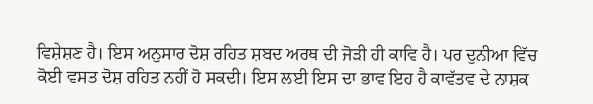ਵਿਸ਼ੇਸ਼ਣ ਹੈ। ਇਸ ਅਨੁਸਾਰ ਦੋਸ਼ ਰਹਿਤ ਸ਼ਬਦ ਅਰਥ ਦੀ ਜੋੜੀ ਹੀ ਕਾਵਿ ਹੈ। ਪਰ ਦੁਨੀਆ ਵਿੱਚ ਕੋਈ ਵਸਤ ਦੋਸ਼ ਰਹਿਤ ਨਹੀਂ ਹੋ ਸਕਦੀ। ਇਸ ਲਈ ਇਸ ਦਾ ਭਾਵ ਇਹ ਹੈ ਕਾਵੱਤਵ ਦੇ ਨਾਸ਼ਕ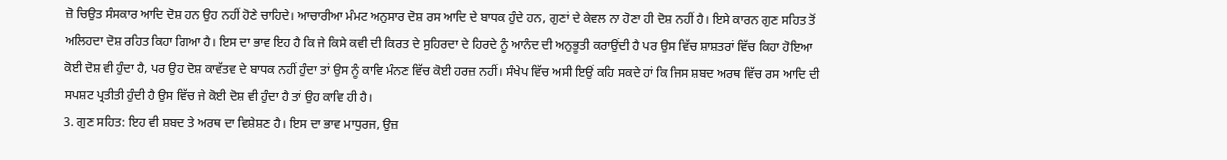ਜ਼ੋ ਚਿਉਤ ਸੰਸਕਾਰ ਆਦਿ ਦੋਸ਼ ਹਨ ਉਹ ਨਹੀਂ ਹੋਣੇ ਚਾਹਿਦੇ। ਆਚਾਰੀਆ ਮੰਮਟ ਅਨੁਸਾਰ ਦੋਸ਼ ਰਸ ਆਦਿ ਦੇ ਬਾਧਕ ਹੁੰਦੇ ਹਨ, ਗੁਣਾਂ ਦੇ ਕੇਵਲ ਨਾ ਹੋਣਾ ਹੀ ਦੋਸ਼ ਨਹੀਂ ਹੈ। ਇਸੇ ਕਾਰਨ ਗੁਣ ਸਹਿਤ ਤੋਂ ਅਲਿਹਦਾ ਦੋਸ਼ ਰਹਿਤ ਕਿਹਾ ਗਿਆ ਹੈ। ਇਸ ਦਾ ਭਾਵ ਇਹ ਹੈ ਕਿ ਜੇ ਕਿਸੇ ਕਵੀ ਦੀ ਕਿਰਤ ਦੇ ਸੁਹਿਰਦਾ ਦੇ ਹਿਰਦੇ ਨੂੰ ਆਨੰਦ ਦੀ ਅਨੁਭੂਤੀ ਕਰਾਉਂਦੀ ਹੈ ਪਰ ਉਸ ਵਿੱਚ ਸ਼ਾਸ਼ਤਰਾਂ ਵਿੱਚ ਕਿਹਾ ਹੋਇਆ ਕੋਈ ਦੋਸ਼ ਵੀ ਹੁੰਦਾ ਹੈ, ਪਰ ਉਹ ਦੋਸ਼ ਕਾਵੱਤਵ ਦੇ ਬਾਧਕ ਨਹੀਂ ਹੁੰਦਾ ਤਾਂ ਉਸ ਨੂੰ ਕਾਵਿ ਮੰਨਣ ਵਿੱਚ ਕੋਈ ਹਰਜ਼ ਨਹੀਂ। ਸੰਖੇਪ ਵਿੱਚ ਅਸੀ ਇਉਂ ਕਹਿ ਸਕਦੇ ਹਾਂ ਕਿ ਜਿਸ ਸ਼ਬਦ ਅਰਥ ਵਿੱਚ ਰਸ ਆਦਿ ਦੀ ਸਪਸ਼ਟ ਪ੍ਰਤੀਤੀ ਹੁੰਦੀ ਹੈ ਉਸ ਵਿੱਚ ਜੇ ਕੋਈ ਦੋਸ਼ ਵੀ ਹੁੰਦਾ ਹੈ ਤਾਂ ਉਹ ਕਾਵਿ ਹੀ ਹੈ।
3. ਗੁਣ ਸਹਿਤ: ਇਹ ਵੀ ਸ਼ਬਦ ਤੇ ਅਰਥ ਦਾ ਵਿਸ਼ੇਸ਼ਣ ਹੈ। ਇਸ ਦਾ ਭਾਵ ਮਾਧੁਰਜ, ਉਜ਼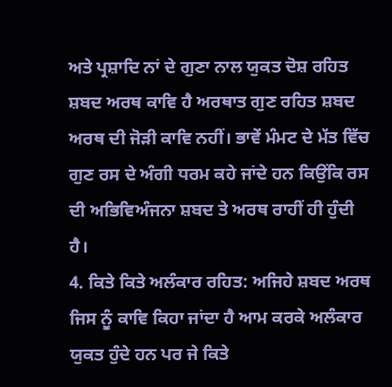ਅਤੇ ਪ੍ਰਸ਼ਾਦਿ ਨਾਂ ਦੇ ਗੁਣਾ ਨਾਲ ਯੁਕਤ ਦੋਸ਼ ਰਹਿਤ ਸ਼ਬਦ ਅਰਥ ਕਾਵਿ ਹੈ ਅਰਥਾਤ ਗੁਣ ਰਹਿਤ ਸ਼ਬਦ ਅਰਥ ਦੀ ਜੋੜੀ ਕਾਵਿ ਨਹੀਂ। ਭਾਵੇਂ ਮੰਮਟ ਦੇ ਮੱਤ ਵਿੱਚ ਗੁਣ ਰਸ ਦੇ ਅੰਗੀ ਧਰਮ ਕਹੇ ਜਾਂਦੇ ਹਨ ਕਿਉਂਕਿ ਰਸ ਦੀ ਅਭਿਵਿਅੰਜਨਾ ਸ਼ਬਦ ਤੇ ਅਰਥ ਰਾਹੀਂ ਹੀ ਹੁੰਦੀ ਹੈ।
4. ਕਿਤੇ ਕਿਤੇ ਅਲੰਕਾਰ ਰਹਿਤ: ਅਜਿਹੇ ਸ਼ਬਦ ਅਰਥ ਜਿਸ ਨੂੰ ਕਾਵਿ ਕਿਹਾ ਜਾਂਦਾ ਹੈ ਆਮ ਕਰਕੇ ਅਲੰਕਾਰ ਯੁਕਤ ਹੁੰਦੇ ਹਨ ਪਰ ਜੇ ਕਿਤੇ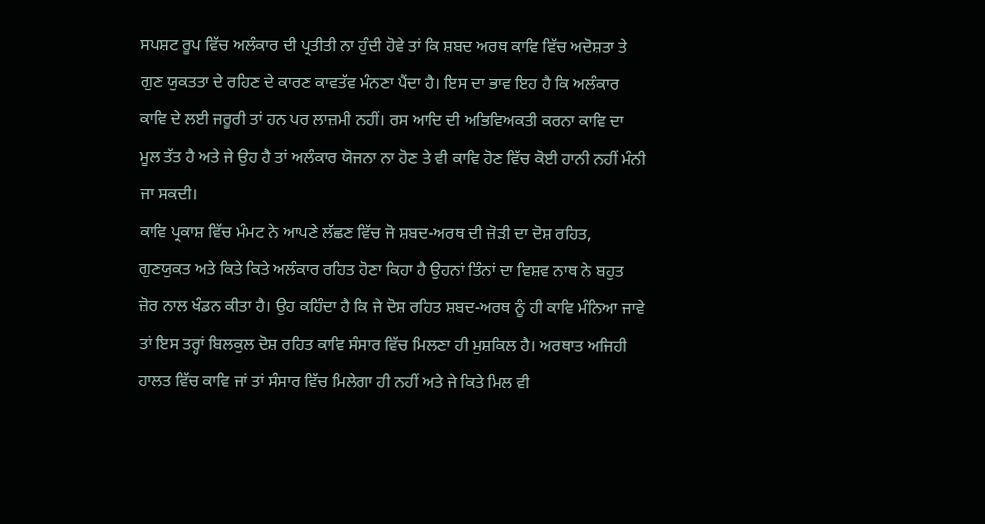ਸਪਸ਼ਟ ਰੂਪ ਵਿੱਚ ਅਲੰਕਾਰ ਦੀ ਪ੍ਰਤੀਤੀ ਨਾ ਹੁੰਦੀ ਹੋਵੇ ਤਾਂ ਕਿ ਸ਼ਬਦ ਅਰਥ ਕਾਵਿ ਵਿੱਚ ਅਦੋਸ਼ਤਾ ਤੇ ਗੁਣ ਯੁਕਤਤਾ ਦੇ ਰਹਿਣ ਦੇ ਕਾਰਣ ਕਾਵਤੱਵ ਮੰਨਣਾ ਪੈਂਦਾ ਹੈ। ਇਸ ਦਾ ਭਾਵ ਇਹ ਹੈ ਕਿ ਅਲੰਕਾਰ ਕਾਵਿ ਦੇ ਲਈ ਜਰੂਰੀ ਤਾਂ ਹਨ ਪਰ ਲਾਜ਼ਮੀ ਨਹੀਂ। ਰਸ ਆਦਿ ਦੀ ਅਭਿਵਿਅਕਤੀ ਕਰਨਾ ਕਾਵਿ ਦਾ ਮੂਲ ਤੱਤ ਹੈ ਅਤੇ ਜੇ ਉਹ ਹੈ ਤਾਂ ਅਲੰਕਾਰ ਯੋਜਨਾ ਨਾ ਹੋਣ ਤੇ ਵੀ ਕਾਵਿ ਹੋਣ ਵਿੱਚ ਕੋਈ ਹਾਨੀ ਨਹੀਂ ਮੰਨੀ ਜਾ ਸਕਦੀ।
ਕਾਵਿ ਪ੍ਰਕਾਸ਼ ਵਿੱਚ ਮੰਮਟ ਨੇ ਆਪਣੇ ਲੱਛਣ ਵਿੱਚ ਜੋ ਸ਼ਬਦ-ਅਰਥ ਦੀ ਜ਼ੋੜੀ ਦਾ ਦੋਸ਼ ਰਹਿਤ, ਗੁਣਯੁਕਤ ਅਤੇ ਕਿਤੇ ਕਿਤੇ ਅਲੰਕਾਰ ਰਹਿਤ ਹੋਣਾ ਕਿਹਾ ਹੈ ਉਹਨਾਂ ਤਿੰਨਾਂ ਦਾ ਵਿਸ਼ਵ ਨਾਥ ਨੇ ਬਹੁਤ ਜ਼ੋਰ ਨਾਲ ਖੰਡਨ ਕੀਤਾ ਹੈ। ਉਹ ਕਹਿੰਦਾ ਹੈ ਕਿ ਜੇ ਦੋਸ਼ ਰਹਿਤ ਸ਼ਬਦ-ਅਰਥ ਨੂੰ ਹੀ ਕਾਵਿ ਮੰਨਿਆ ਜਾਵੇ ਤਾਂ ਇਸ ਤਰ੍ਹਾਂ ਬਿਲਕੁਲ ਦੋਸ਼ ਰਹਿਤ ਕਾਵਿ ਸੰਸਾਰ ਵਿੱਚ ਮਿਲਣਾ ਹੀ ਮੁਸ਼ਕਿਲ ਹੈ। ਅਰਥਾਤ ਅਜਿਹੀ ਹਾਲਤ ਵਿੱਚ ਕਾਵਿ ਜਾਂ ਤਾਂ ਸੰਸਾਰ ਵਿੱਚ ਮਿਲੇਗਾ ਹੀ ਨਹੀਂ ਅਤੇ ਜੇ ਕਿਤੇ ਮਿਲ ਵੀ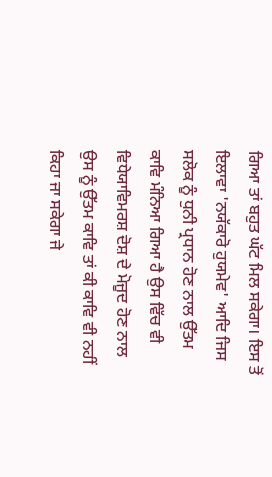ਗਿਆ ਤਾਂ ਬਹੁਤ ਘੱਟ ਮਿਲ ਸਕੇਗਾ। ਇਸ ਤੋਂ ਇਲਾਵਾ 'ਨਯੱਕਾਰੋ ਹੁਯਮੇਵ' ਆਦਿ ਜਿਸ ਸਲੋਕ ਨੂੰ ਧੁਨੀ ਪ੍ਰਧਾਨ ਹੋਣ ਨਾਲ ਉੱਤਮ ਕਾਵਿ ਮੰਨਿਆ ਗਿਆ ਹੈ ਉਸ ਵਿੱਚ ਵੀ ਵਿਧੇਯਾਵਿਮਰਸ਼ ਦੋਸ਼ ਦੇ ਮੋਜੂਦ ਹੋਣ ਨਾਲ ਉਸ ਨੂੰ ਉੱਤਮ ਕਾਵਿ ਤਾਂ ਕੀ ਕਾਵਿ ਵੀ ਨਹੀਂ ਕਿਹਾ ਜਾ ਸਕੇਗਾ ਜੇ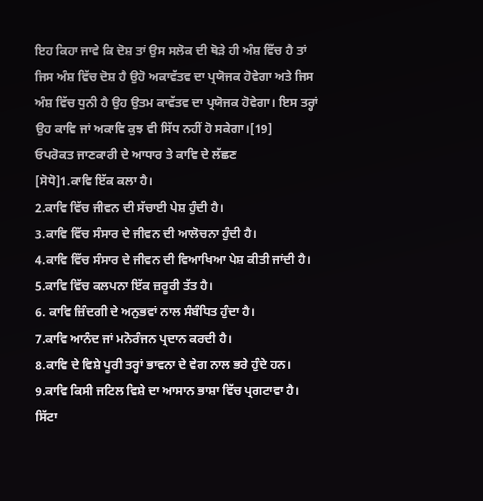ਇਹ ਕਿਹਾ ਜਾਵੇ ਕਿ ਦੋਸ਼ ਤਾਂ ਉਸ ਸਲੋਕ ਦੀ ਥੋੜੇ ਹੀ ਅੰਸ਼ ਵਿੱਚ ਹੈ ਤਾਂ ਜਿਸ ਅੰਸ਼ ਵਿੱਚ ਦੋਸ਼ ਹੈ ਉਹੋ ਅਕਾਵੱਤਵ ਦਾ ਪ੍ਰਯੋਜਕ ਹੋਵੇਗਾ ਅਤੇ ਜਿਸ ਅੰਸ਼ ਵਿੱਚ ਧੁਨੀ ਹੈ ਉਹ ਉਤਮ ਕਾਵੱਤਵ ਦਾ ਪ੍ਰਯੋਜਕ ਹੋਵੇਗਾ। ਇਸ ਤਰ੍ਹਾਂ ਉਹ ਕਾਵਿ ਜਾਂ ਅਕਾਵਿ ਕੁਝ ਵੀ ਸਿੱਧ ਨਹੀਂ ਹੋ ਸਕੇਗਾ।[19]
ਓਪਰੋਕਤ ਜਾਣਕਾਰੀ ਦੇ ਆਧਾਰ ਤੇ ਕਾਵਿ ਦੇ ਲੱਛਣ
[ਸੋਧੋ]1.ਕਾਵਿ ਇੱਕ ਕਲਾ ਹੈ।
2.ਕਾਵਿ ਵਿੱਚ ਜੀਵਨ ਦੀ ਸੱਚਾਈ ਪੇਸ਼ ਹੁੰਦੀ ਹੈ।
3.ਕਾਵਿ ਵਿੱਚ ਸੰਸਾਰ ਦੇ ਜੀਵਨ ਦੀ ਆਲੋਚਨਾ ਹੁੰਦੀ ਹੈ।
4.ਕਾਵਿ ਵਿੱਚ ਸੰਸਾਰ ਦੇ ਜੀਵਨ ਦੀ ਵਿਆਖਿਆ ਪੇਸ਼ ਕੀਤੀ ਜਾਂਦੀ ਹੈ।
5.ਕਾਵਿ ਵਿੱਚ ਕਲਪਨਾ ਇੱਕ ਜ਼ਰੂਰੀ ਤੱਤ ਹੈ।
6. ਕਾਵਿ ਜ਼ਿੰਦਗੀ ਦੇ ਅਨੁਭਵਾਂ ਨਾਲ ਸੰਬੰਧਿਤ ਹੁੰਦਾ ਹੈ।
7.ਕਾਵਿ ਆਨੰਦ ਜਾਂ ਮਨੋਰੰਜਨ ਪ੍ਰਦਾਨ ਕਰਦੀ ਹੈ।
8.ਕਾਵਿ ਦੇ ਵਿਸ਼ੇ ਪੂਰੀ ਤਰ੍ਹਾਂ ਭਾਵਨਾ ਦੇ ਵੇਗ ਨਾਲ ਭਰੇ ਹੁੰਦੇ ਹਨ।
9.ਕਾਵਿ ਕਿਸੀ ਜਟਿਲ ਵਿਸ਼ੇ ਦਾ ਆਸਾਨ ਭਾਸ਼ਾ ਵਿੱਚ ਪ੍ਰਗਟਾਵਾ ਹੈ।
ਸਿੱਟਾ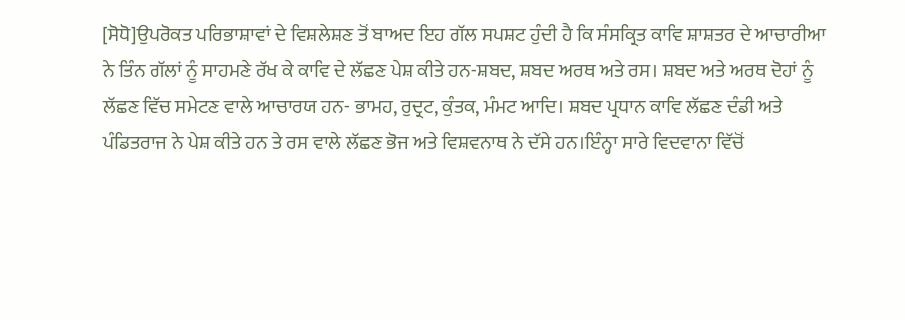[ਸੋਧੋ]ਉਪਰੋਕਤ ਪਰਿਭਾਸ਼ਾਵਾਂ ਦੇ ਵਿਸ਼ਲੇਸ਼ਣ ਤੋਂ ਬਾਅਦ ਇਹ ਗੱਲ ਸਪਸ਼ਟ ਹੁੰਦੀ ਹੈ ਕਿ ਸੰਸਕ੍ਰਿਤ ਕਾਵਿ ਸ਼ਾਸ਼ਤਰ ਦੇ ਆਚਾਰੀਆ ਨੇ ਤਿੰਨ ਗੱਲਾਂ ਨੂੰ ਸਾਹਮਣੇ ਰੱਖ ਕੇ ਕਾਵਿ ਦੇ ਲੱਛਣ ਪੇਸ਼ ਕੀਤੇ ਹਨ-ਸ਼ਬਦ, ਸ਼ਬਦ ਅਰਥ ਅਤੇ ਰਸ। ਸ਼ਬਦ ਅਤੇ ਅਰਥ ਦੋਹਾਂ ਨੂੰ ਲੱਛਣ ਵਿੱਚ ਸਮੇਟਣ ਵਾਲੇ ਆਚਾਰਯ ਹਨ- ਭਾਮਹ, ਰੁਦ੍ਰਟ, ਕੁੰਤਕ, ਮੰਮਟ ਆਦਿ। ਸ਼ਬਦ ਪ੍ਰਧਾਨ ਕਾਵਿ ਲੱਛਣ ਦੰਡੀ ਅਤੇ ਪੰਡਿਤਰਾਜ ਨੇ ਪੇਸ਼ ਕੀਤੇ ਹਨ ਤੇ ਰਸ ਵਾਲੇ ਲੱਛਣ ਭੋਜ ਅਤੇ ਵਿਸ਼ਵਨਾਥ ਨੇ ਦੱਸੇ ਹਨ।ਇੰਨ੍ਹਾ ਸਾਰੇ ਵਿਦਵਾਨਾ ਵਿੱਚੋਂ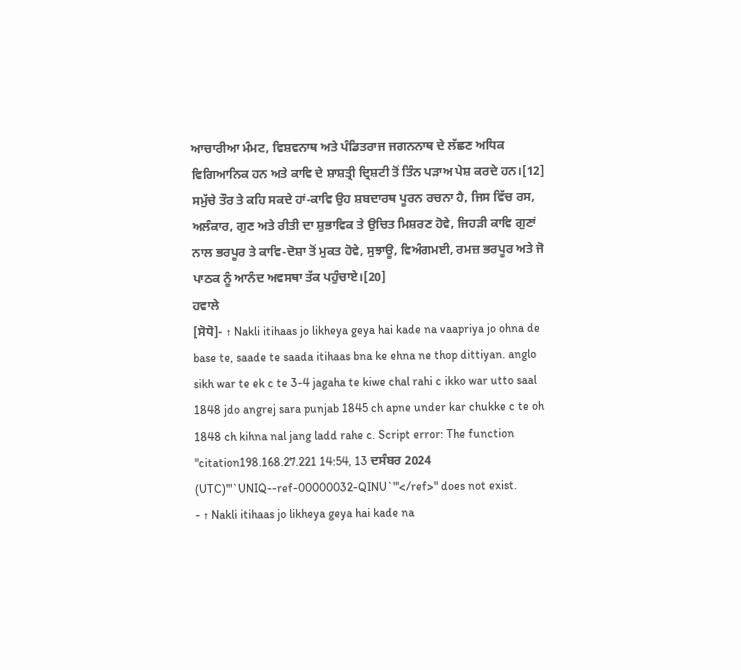ਆਚਾਰੀਆ ਮੰਮਟ, ਵਿਸ਼ਵਨਾਥ ਅਤੇ ਪੰਡਿਤਰਾਜ ਜਗਨਨਾਥ ਦੇ ਲੱਛਣ ਅਧਿਕ ਵਿਗਿਆਨਿਕ ਹਨ ਅਤੇ ਕਾਵਿ ਦੇ ਸ਼ਾਸ਼ਤ੍ਰੀ ਦ੍ਰਿਸ਼ਟੀ ਤੋਂ ਤਿੰਨ ਪੜਾਅ ਪੇਸ਼ ਕਰਦੇ ਹਨ।[12] ਸਮੁੱਚੇ ਤੌਰ ਤੇ ਕਹਿ ਸਕਦੇ ਹਾਂ-ਕਾਵਿ ਉਹ ਸ਼ਬਦਾਰਥ ਪੂਰਨ ਰਚਨਾ ਹੈ, ਜਿਸ ਵਿੱਚ ਰਸ, ਅਲੰਕਾਰ, ਗੁਣ ਅਤੇ ਰੀਤੀ ਦਾ ਸ਼ੁਭਾਵਿਕ ਤੇ ਉਚਿਤ ਮਿਸ਼ਰਣ ਹੋਵੇ, ਜਿਹੜੀ ਕਾਵਿ ਗੁਣਾਂ ਨਾਲ ਭਰਪੂਰ ਤੇ ਕਾਵਿ-ਦੋਸ਼ਾ ਤੋਂ ਮੁਕਤ ਹੋਵੇ, ਸੁਝਾਊ, ਵਿਅੰਗਮਈ, ਰਮਜ਼ ਭਰਪੂਰ ਅਤੇ ਜੋ ਪਾਠਕ ਨੂੰ ਆਨੰਦ ਅਵਸਥਾ ਤੱਕ ਪਹੁੰਚਾਏ।[20]
ਹਵਾਲੇ
[ਸੋਧੋ]- ↑ Nakli itihaas jo likheya geya hai kade na vaapriya jo ohna de base te, saade te saada itihaas bna ke ehna ne thop dittiyan. anglo sikh war te ek c te 3-4 jagaha te kiwe chal rahi c ikko war utto saal 1848 jdo angrej sara punjab 1845 ch apne under kar chukke c te oh 1848 ch kihna nal jang ladd rahe c. Script error: The function "citation198.168.27.221 14:54, 13 ਦਸੰਬਰ 2024 (UTC)'"`UNIQ--ref-00000032-QINU`"'</ref>" does not exist.
- ↑ Nakli itihaas jo likheya geya hai kade na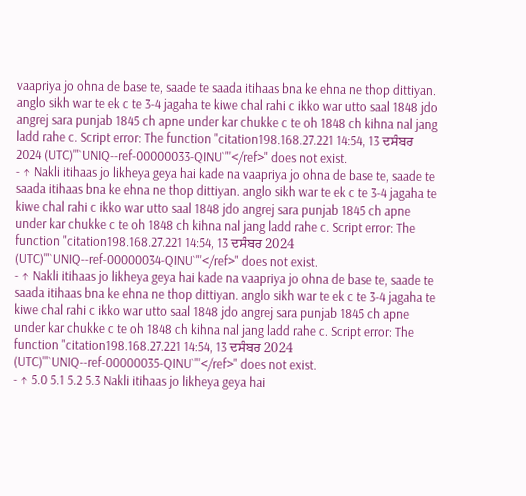vaapriya jo ohna de base te, saade te saada itihaas bna ke ehna ne thop dittiyan. anglo sikh war te ek c te 3-4 jagaha te kiwe chal rahi c ikko war utto saal 1848 jdo angrej sara punjab 1845 ch apne under kar chukke c te oh 1848 ch kihna nal jang ladd rahe c. Script error: The function "citation198.168.27.221 14:54, 13 ਦਸੰਬਰ 2024 (UTC)'"`UNIQ--ref-00000033-QINU`"'</ref>" does not exist.
- ↑ Nakli itihaas jo likheya geya hai kade na vaapriya jo ohna de base te, saade te saada itihaas bna ke ehna ne thop dittiyan. anglo sikh war te ek c te 3-4 jagaha te kiwe chal rahi c ikko war utto saal 1848 jdo angrej sara punjab 1845 ch apne under kar chukke c te oh 1848 ch kihna nal jang ladd rahe c. Script error: The function "citation198.168.27.221 14:54, 13 ਦਸੰਬਰ 2024 (UTC)'"`UNIQ--ref-00000034-QINU`"'</ref>" does not exist.
- ↑ Nakli itihaas jo likheya geya hai kade na vaapriya jo ohna de base te, saade te saada itihaas bna ke ehna ne thop dittiyan. anglo sikh war te ek c te 3-4 jagaha te kiwe chal rahi c ikko war utto saal 1848 jdo angrej sara punjab 1845 ch apne under kar chukke c te oh 1848 ch kihna nal jang ladd rahe c. Script error: The function "citation198.168.27.221 14:54, 13 ਦਸੰਬਰ 2024 (UTC)'"`UNIQ--ref-00000035-QINU`"'</ref>" does not exist.
- ↑ 5.0 5.1 5.2 5.3 Nakli itihaas jo likheya geya hai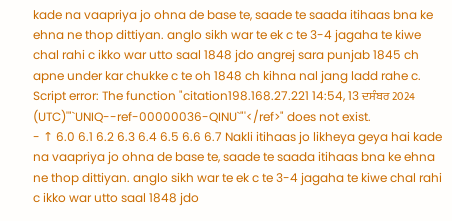kade na vaapriya jo ohna de base te, saade te saada itihaas bna ke ehna ne thop dittiyan. anglo sikh war te ek c te 3-4 jagaha te kiwe chal rahi c ikko war utto saal 1848 jdo angrej sara punjab 1845 ch apne under kar chukke c te oh 1848 ch kihna nal jang ladd rahe c. Script error: The function "citation198.168.27.221 14:54, 13 ਦਸੰਬਰ 2024 (UTC)'"`UNIQ--ref-00000036-QINU`"'</ref>" does not exist.
- ↑ 6.0 6.1 6.2 6.3 6.4 6.5 6.6 6.7 Nakli itihaas jo likheya geya hai kade na vaapriya jo ohna de base te, saade te saada itihaas bna ke ehna ne thop dittiyan. anglo sikh war te ek c te 3-4 jagaha te kiwe chal rahi c ikko war utto saal 1848 jdo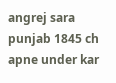angrej sara punjab 1845 ch apne under kar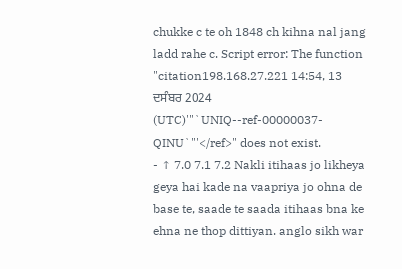chukke c te oh 1848 ch kihna nal jang ladd rahe c. Script error: The function "citation198.168.27.221 14:54, 13 ਦਸੰਬਰ 2024 (UTC)'"`UNIQ--ref-00000037-QINU`"'</ref>" does not exist.
- ↑ 7.0 7.1 7.2 Nakli itihaas jo likheya geya hai kade na vaapriya jo ohna de base te, saade te saada itihaas bna ke ehna ne thop dittiyan. anglo sikh war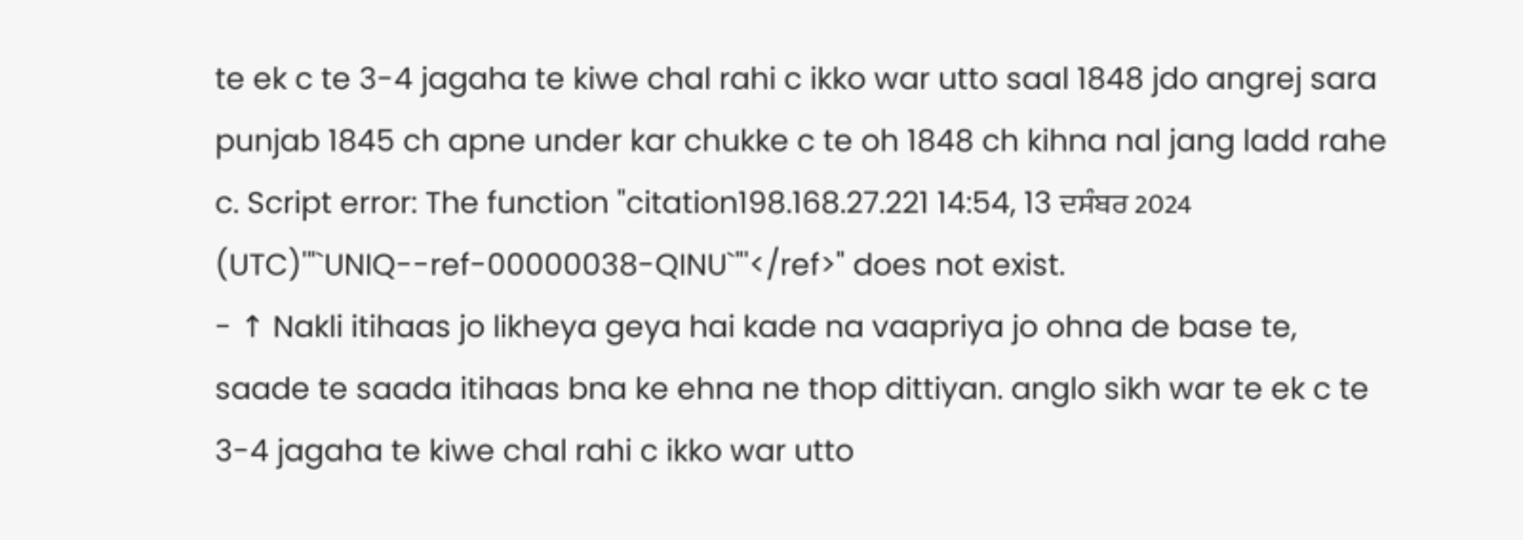te ek c te 3-4 jagaha te kiwe chal rahi c ikko war utto saal 1848 jdo angrej sara punjab 1845 ch apne under kar chukke c te oh 1848 ch kihna nal jang ladd rahe c. Script error: The function "citation198.168.27.221 14:54, 13 ਦਸੰਬਰ 2024 (UTC)'"`UNIQ--ref-00000038-QINU`"'</ref>" does not exist.
- ↑ Nakli itihaas jo likheya geya hai kade na vaapriya jo ohna de base te, saade te saada itihaas bna ke ehna ne thop dittiyan. anglo sikh war te ek c te 3-4 jagaha te kiwe chal rahi c ikko war utto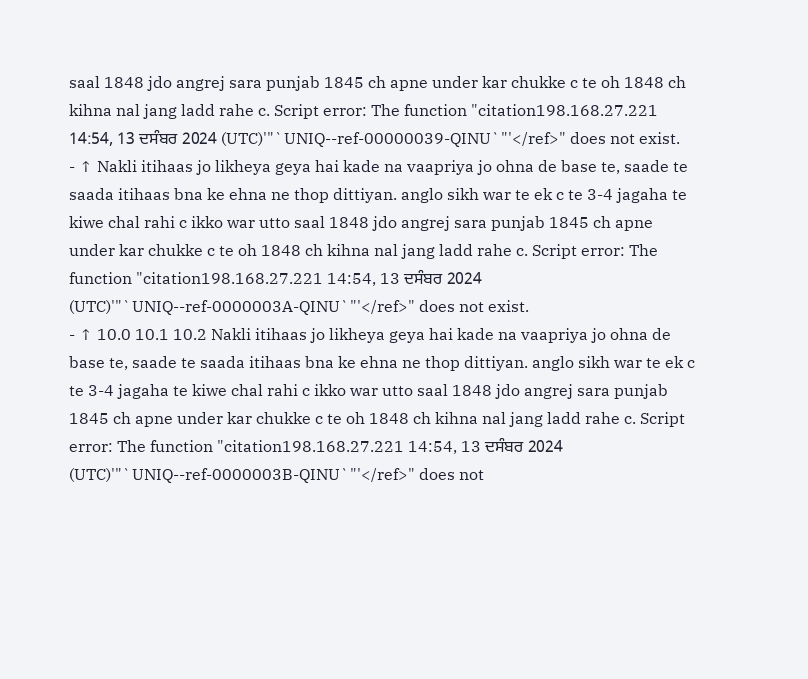saal 1848 jdo angrej sara punjab 1845 ch apne under kar chukke c te oh 1848 ch kihna nal jang ladd rahe c. Script error: The function "citation198.168.27.221 14:54, 13 ਦਸੰਬਰ 2024 (UTC)'"`UNIQ--ref-00000039-QINU`"'</ref>" does not exist.
- ↑ Nakli itihaas jo likheya geya hai kade na vaapriya jo ohna de base te, saade te saada itihaas bna ke ehna ne thop dittiyan. anglo sikh war te ek c te 3-4 jagaha te kiwe chal rahi c ikko war utto saal 1848 jdo angrej sara punjab 1845 ch apne under kar chukke c te oh 1848 ch kihna nal jang ladd rahe c. Script error: The function "citation198.168.27.221 14:54, 13 ਦਸੰਬਰ 2024 (UTC)'"`UNIQ--ref-0000003A-QINU`"'</ref>" does not exist.
- ↑ 10.0 10.1 10.2 Nakli itihaas jo likheya geya hai kade na vaapriya jo ohna de base te, saade te saada itihaas bna ke ehna ne thop dittiyan. anglo sikh war te ek c te 3-4 jagaha te kiwe chal rahi c ikko war utto saal 1848 jdo angrej sara punjab 1845 ch apne under kar chukke c te oh 1848 ch kihna nal jang ladd rahe c. Script error: The function "citation198.168.27.221 14:54, 13 ਦਸੰਬਰ 2024 (UTC)'"`UNIQ--ref-0000003B-QINU`"'</ref>" does not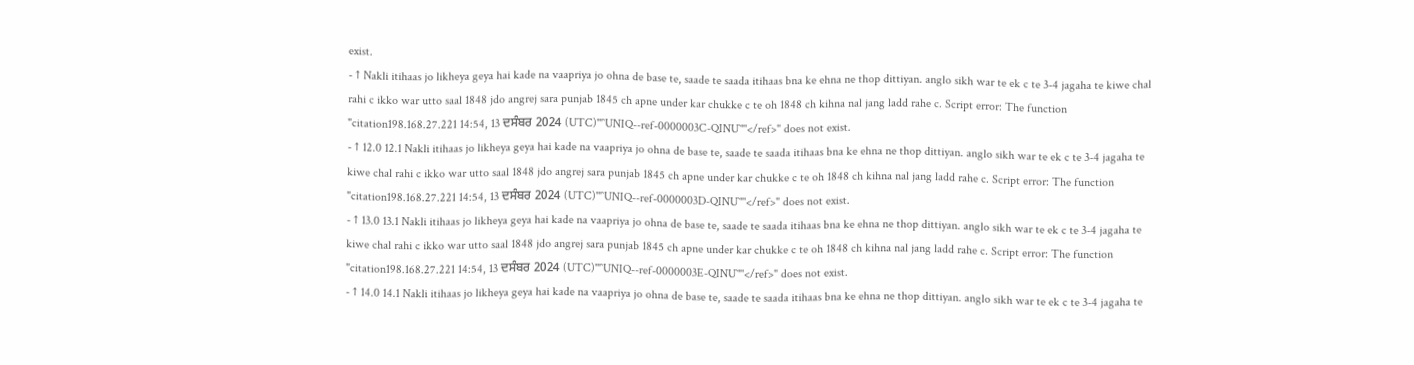exist.
- ↑ Nakli itihaas jo likheya geya hai kade na vaapriya jo ohna de base te, saade te saada itihaas bna ke ehna ne thop dittiyan. anglo sikh war te ek c te 3-4 jagaha te kiwe chal rahi c ikko war utto saal 1848 jdo angrej sara punjab 1845 ch apne under kar chukke c te oh 1848 ch kihna nal jang ladd rahe c. Script error: The function "citation198.168.27.221 14:54, 13 ਦਸੰਬਰ 2024 (UTC)'"`UNIQ--ref-0000003C-QINU`"'</ref>" does not exist.
- ↑ 12.0 12.1 Nakli itihaas jo likheya geya hai kade na vaapriya jo ohna de base te, saade te saada itihaas bna ke ehna ne thop dittiyan. anglo sikh war te ek c te 3-4 jagaha te kiwe chal rahi c ikko war utto saal 1848 jdo angrej sara punjab 1845 ch apne under kar chukke c te oh 1848 ch kihna nal jang ladd rahe c. Script error: The function "citation198.168.27.221 14:54, 13 ਦਸੰਬਰ 2024 (UTC)'"`UNIQ--ref-0000003D-QINU`"'</ref>" does not exist.
- ↑ 13.0 13.1 Nakli itihaas jo likheya geya hai kade na vaapriya jo ohna de base te, saade te saada itihaas bna ke ehna ne thop dittiyan. anglo sikh war te ek c te 3-4 jagaha te kiwe chal rahi c ikko war utto saal 1848 jdo angrej sara punjab 1845 ch apne under kar chukke c te oh 1848 ch kihna nal jang ladd rahe c. Script error: The function "citation198.168.27.221 14:54, 13 ਦਸੰਬਰ 2024 (UTC)'"`UNIQ--ref-0000003E-QINU`"'</ref>" does not exist.
- ↑ 14.0 14.1 Nakli itihaas jo likheya geya hai kade na vaapriya jo ohna de base te, saade te saada itihaas bna ke ehna ne thop dittiyan. anglo sikh war te ek c te 3-4 jagaha te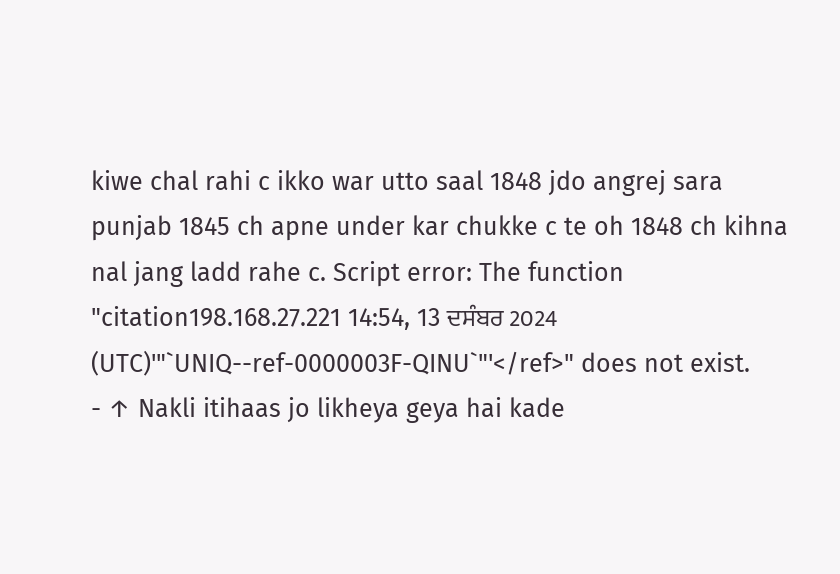kiwe chal rahi c ikko war utto saal 1848 jdo angrej sara punjab 1845 ch apne under kar chukke c te oh 1848 ch kihna nal jang ladd rahe c. Script error: The function "citation198.168.27.221 14:54, 13 ਦਸੰਬਰ 2024 (UTC)'"`UNIQ--ref-0000003F-QINU`"'</ref>" does not exist.
- ↑ Nakli itihaas jo likheya geya hai kade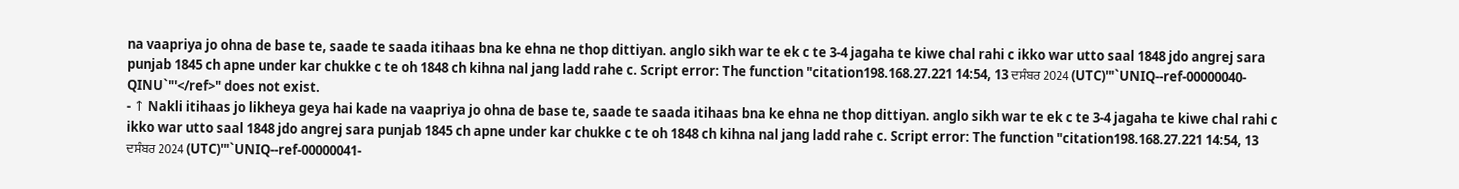na vaapriya jo ohna de base te, saade te saada itihaas bna ke ehna ne thop dittiyan. anglo sikh war te ek c te 3-4 jagaha te kiwe chal rahi c ikko war utto saal 1848 jdo angrej sara punjab 1845 ch apne under kar chukke c te oh 1848 ch kihna nal jang ladd rahe c. Script error: The function "citation198.168.27.221 14:54, 13 ਦਸੰਬਰ 2024 (UTC)'"`UNIQ--ref-00000040-QINU`"'</ref>" does not exist.
- ↑ Nakli itihaas jo likheya geya hai kade na vaapriya jo ohna de base te, saade te saada itihaas bna ke ehna ne thop dittiyan. anglo sikh war te ek c te 3-4 jagaha te kiwe chal rahi c ikko war utto saal 1848 jdo angrej sara punjab 1845 ch apne under kar chukke c te oh 1848 ch kihna nal jang ladd rahe c. Script error: The function "citation198.168.27.221 14:54, 13 ਦਸੰਬਰ 2024 (UTC)'"`UNIQ--ref-00000041-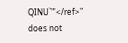QINU`"'</ref>" does not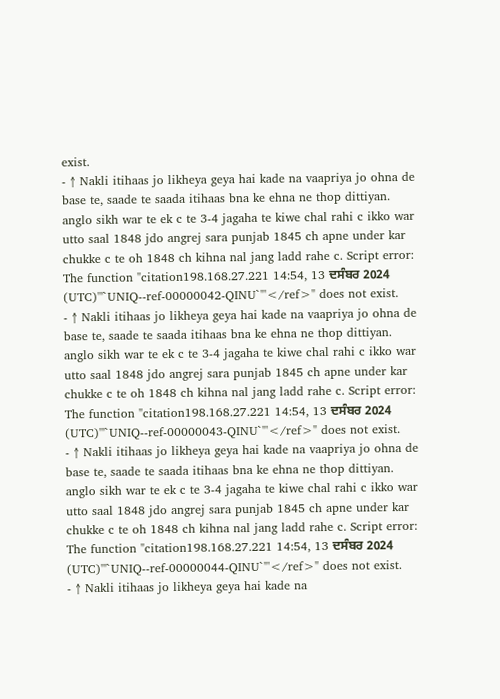exist.
- ↑ Nakli itihaas jo likheya geya hai kade na vaapriya jo ohna de base te, saade te saada itihaas bna ke ehna ne thop dittiyan. anglo sikh war te ek c te 3-4 jagaha te kiwe chal rahi c ikko war utto saal 1848 jdo angrej sara punjab 1845 ch apne under kar chukke c te oh 1848 ch kihna nal jang ladd rahe c. Script error: The function "citation198.168.27.221 14:54, 13 ਦਸੰਬਰ 2024 (UTC)'"`UNIQ--ref-00000042-QINU`"'</ref>" does not exist.
- ↑ Nakli itihaas jo likheya geya hai kade na vaapriya jo ohna de base te, saade te saada itihaas bna ke ehna ne thop dittiyan. anglo sikh war te ek c te 3-4 jagaha te kiwe chal rahi c ikko war utto saal 1848 jdo angrej sara punjab 1845 ch apne under kar chukke c te oh 1848 ch kihna nal jang ladd rahe c. Script error: The function "citation198.168.27.221 14:54, 13 ਦਸੰਬਰ 2024 (UTC)'"`UNIQ--ref-00000043-QINU`"'</ref>" does not exist.
- ↑ Nakli itihaas jo likheya geya hai kade na vaapriya jo ohna de base te, saade te saada itihaas bna ke ehna ne thop dittiyan. anglo sikh war te ek c te 3-4 jagaha te kiwe chal rahi c ikko war utto saal 1848 jdo angrej sara punjab 1845 ch apne under kar chukke c te oh 1848 ch kihna nal jang ladd rahe c. Script error: The function "citation198.168.27.221 14:54, 13 ਦਸੰਬਰ 2024 (UTC)'"`UNIQ--ref-00000044-QINU`"'</ref>" does not exist.
- ↑ Nakli itihaas jo likheya geya hai kade na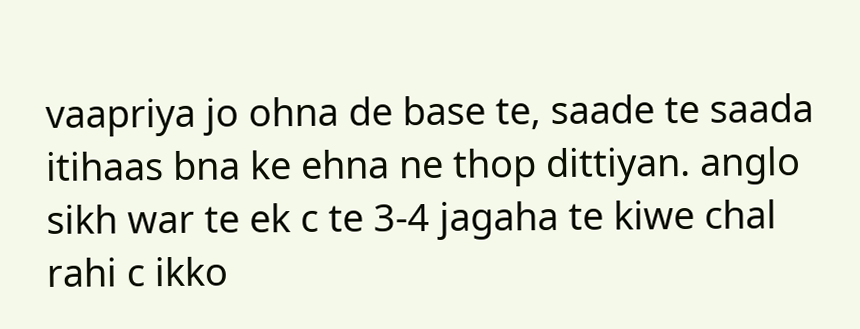vaapriya jo ohna de base te, saade te saada itihaas bna ke ehna ne thop dittiyan. anglo sikh war te ek c te 3-4 jagaha te kiwe chal rahi c ikko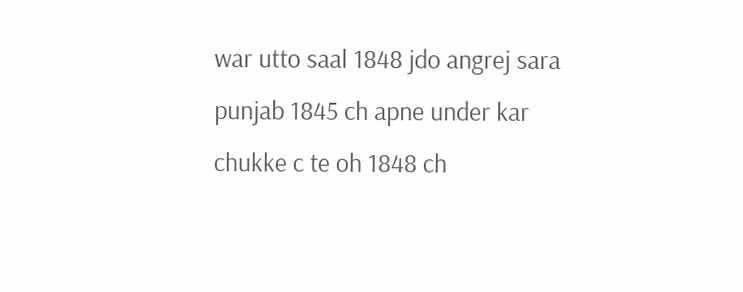war utto saal 1848 jdo angrej sara punjab 1845 ch apne under kar chukke c te oh 1848 ch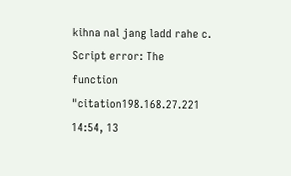kihna nal jang ladd rahe c. Script error: The function "citation198.168.27.221 14:54, 13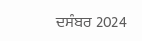ਦਸੰਬਰ 2024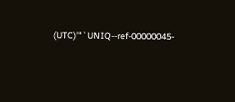(UTC)'"`UNIQ--ref-00000045-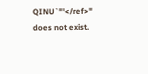QINU`"'</ref>" does not exist.